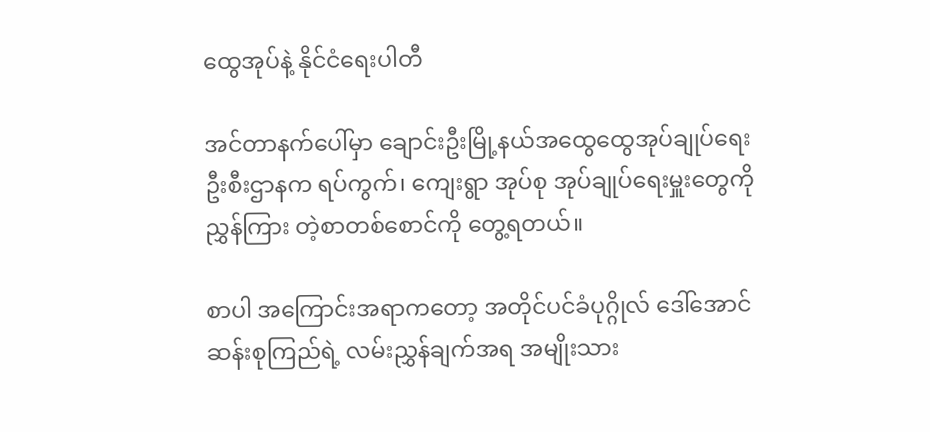ထွေအုပ်နဲ့ နိုင်ငံရေးပါတီ

အင်တာနက်ပေါ်မှာ ချောင်းဦးမြို့နယ်အထွေထွေအုပ်ချုပ်ရေးဦးစီးဌာနက ရပ်ကွက်၊ ကျေးရွာ အုပ်စု အုပ်ချုပ်ရေးမှူးတွေကို ညွှန်ကြား တဲ့စာတစ်စောင်ကို တွေ့ရတယ်။

စာပါ အကြောင်းအရာကတော့ အတိုင်ပင်ခံပုဂ္ဂိုလ် ဒေါ်အောင်ဆန်းစုကြည်ရဲ့ လမ်းညွှန်ချက်အရ အမျိုးသား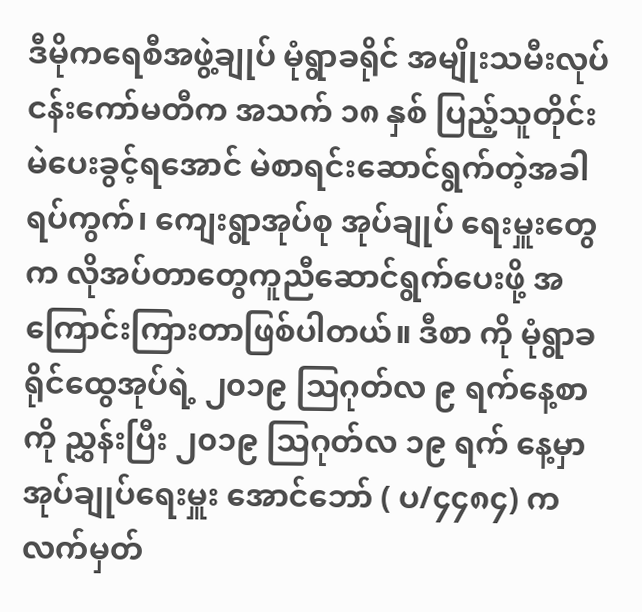ဒီမိုကရေစီအဖွဲ့ချုပ် မုံရွာခရိုင် အမျိုးသမီးလုပ်ငန်းကော်မတီက အသက် ၁၈ နှစ် ပြည့်သူတိုင်း မဲပေးခွင့်ရအောင် မဲစာရင်းဆောင်ရွက်တဲ့အခါ ရပ်ကွက်၊ ကျေးရွာအုပ်စု အုပ်ချုပ် ရေးမှူးတွေက လိုအပ်တာတွေကူညီဆောင်ရွက်ပေးဖို့ အကြောင်းကြားတာဖြစ်ပါတယ်။ ဒီစာ ကို မုံရွာခရိုင်ထွေအုပ်ရဲ့ ၂၀၁၉ သြဂုတ်လ ၉ ရက်နေ့စာကို ညွှန်းပြီး ၂၀၁၉ သြဂုတ်လ ၁၉ ရက် နေ့မှာ အုပ်ချုပ်ရေးမှူး အောင်ဘော် ( ပ/၄၄၈၄) က လက်မှတ်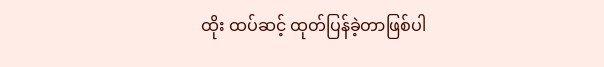ထိုး ထပ်ဆင့် ထုတ်ပြန်ခဲ့တာဖြစ်ပါ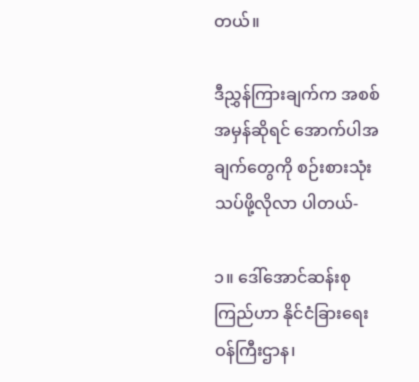တယ်။

ဒီညွှန်ကြားချက်က အစစ်အမှန်ဆိုရင် အောက်ပါအချက်တွေကို စဉ်းစားသုံးသပ်ဖို့လိုလာ ပါတယ်-

၁။ ဒေါ်အောင်ဆန်းစုကြည်ဟာ နိုင်ငံခြားရေးဝန်ကြီးဌာန၊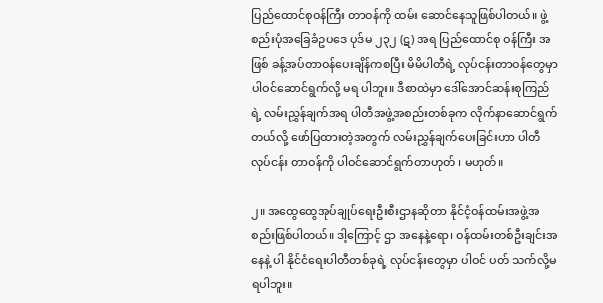ပြည်ထောင်စုဝန်ကြီး တာဝန်ကို ထမ်း ဆောင်နေသူဖြစ်ပါတယ်။ ဖွဲ့စည်းပုံအခြေခံဥပဒေ ပုဒ်မ ၂၃၂ (ဋ) အရ ပြည်ထောင်စု ဝန်ကြီး အဖြစ် ခန့်အပ်တာဝန်ပေးချိန်ကစပြီး မိမိပါတီရဲ့ လုပ်ငန်းတာဝန်တွေမှာ ပါဝင်ဆောင်ရွက်လို့ မရ ပါဘူး။ ဒီစာထဲမှာ ဒေါ်အောင်ဆန်းစုကြည်ရဲ့ လမ်းညွှန်ချက်အရ ပါတီအဖွဲ့အစည်းတစ်ခုက လိုက်နာဆောင်ရွက်တယ်လို့ ဖော်ပြထားတဲ့အတွက် လမ်းညွှန်ချက်ပေးခြင်းဟာ ပါတီလုပ်ငန်း တာဝန်ကို ပါဝင်ဆောင်ရွက်တာဟုတ် ၊ မဟုတ်။

၂။ အထွေထွေအုပ်ချုပ်ရေးဦးစီးဌာနဆိုတာ နိုင်ငံ့ဝန်ထမ်းအဖွဲ့အစည်းဖြစ်ပါတယ်။ ဒါ့ကြောင့် ဌာ အနေနဲ့ရော၊ ဝန်ထမ်းတစ်ဦးချင်းအနေနဲ့ ပါ နိုင်ငံရေးပါတီတစ်ခုရဲ့ လုပ်ငန်းတွေမှာ ပါဝင် ပတ် သက်လို့မရပါဘူး။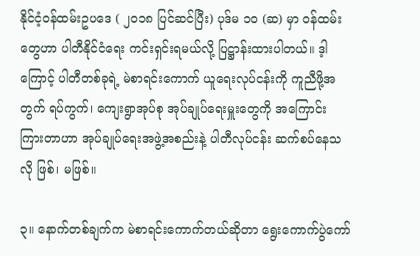နိုင်ငံ့ဝန်ထမ်းဥပဒေ ( ၂၀၁၈ ပြင်ဆင်ပြီး) ပုဒ်မ ၁၀ (ဆ) မှာ ဝန်ထမ်းတွေဟာ ပါတီနိုင်ငံရေး ကင်းရှင်းရမယ်လို့ ပြဋ္ဌာန်းထားပါတယ်။ ဒ့ါကြောင့် ပါတီတစ်ခုရဲ့ မဲစာရင်းကောက် ယူရေးလုပ်ငန်းကို ကူညီဖို့အတွက် ရပ်ကွက်၊ ကျေးရွာအုပ်စု အုပ်ချုပ်ရေးမှူးတွေကို အကြောင်း ကြားတာဟာ အုပ်ချုပ်ရေးအဖွဲ့အစည်းနဲ့ ပါတီလုပ်ငန်း ဆက်စပ်နေသလို ဖြစ်၊ မဖြစ်။

၃။ နောက်တစ်ချက်က မဲစာရင်းကောက်တယ်ဆိုတာ ရွေးကောက်ပွဲကော်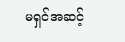မရှင်အဆင့်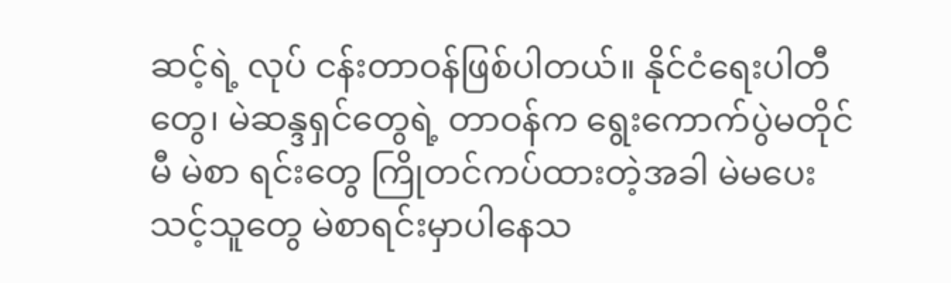ဆင့်ရဲ့ လုပ် ငန်းတာဝန်ဖြစ်ပါတယ်။ နိုင်ငံရေးပါတီတွေ၊ မဲဆန္ဒရှင်တွေရဲ့ တာဝန်က ရွေးကောက်ပွဲမတိုင်မီ မဲစာ ရင်းတွေ ကြိုတင်ကပ်ထားတဲ့အခါ မဲမပေးသင့်သူတွေ မဲစာရင်းမှာပါနေသ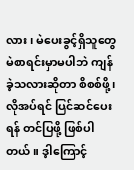လား၊ မဲပေးခွင့်ရှိသူတွေ မဲစာရင်းမှာမပါဘဲ ကျန်ခဲ့သလားဆိုတာ စိစစ်ဖို့၊ လိုအပ်ရင် ပြင်ဆင်ပေးရန် တင်ပြဖို့ ဖြစ်ပါတယ်။ ဒ့ါကြောင့်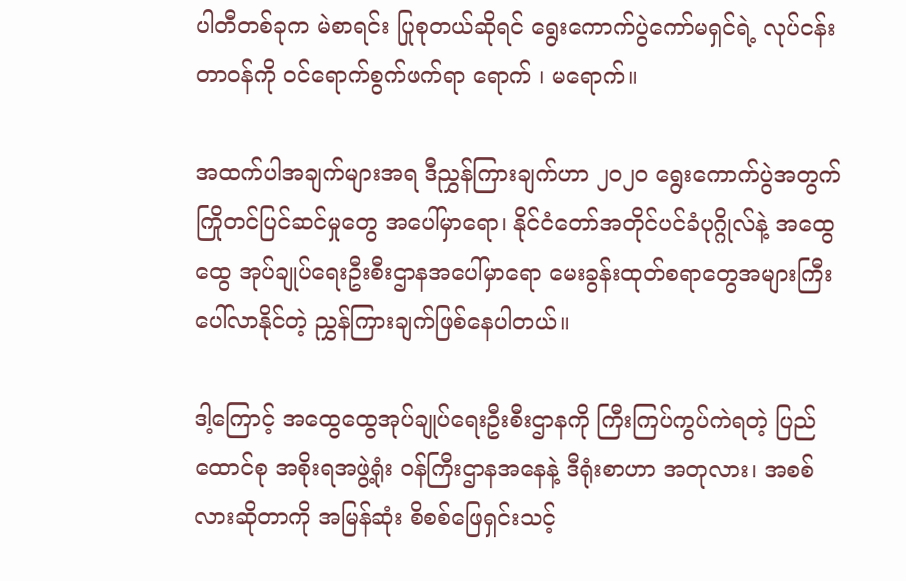ပါတီတစ်ခုက မဲစာရင်း ပြုစုတယ်ဆိုရင် ရွေးကောက်ပွဲကော်မရှင်ရဲ့ လုပ်ငန်းတာဝန်ကို ဝင်ရောက်စွက်ဖက်ရာ ရောက် ၊ မရောက်။

အထက်ပါအချက်များအရ ဒီညွှန်ကြားချက်ဟာ ၂၀၂၀ ရွေးကောက်ပွဲအတွက် ကြိုတင်ပြင်ဆင်မှုတွေ အပေါ်မှာရော၊ နိုင်ငံတော်အတိုင်ပင်ခံပုဂ္ဂိုလ်နဲ့ အထွေထွေ အုပ်ချုပ်ရေးဦးစီးဌာနအပေါ်မှာရော မေးခွန်းထုတ်စရာတွေအများကြီးပေါ်လာနိုင်တဲ့ ညွှန်ကြားချက်ဖြစ်နေပါတယ်။

ဒါ့ကြောင့် အထွေထွေအုပ်ချုပ်ရေးဦးစီးဌာနကို ကြီးကြပ်ကွပ်ကဲရတဲ့ ပြည်ထောင်စု အစိုးရအဖွဲ့ရုံး ဝန်ကြီးဌာနအနေနဲ့ ဒီရုံးစာဟာ အတုလား၊ အစစ်လားဆိုတာကို အမြန်ဆုံး စိစစ်ဖြေရှင်းသင့်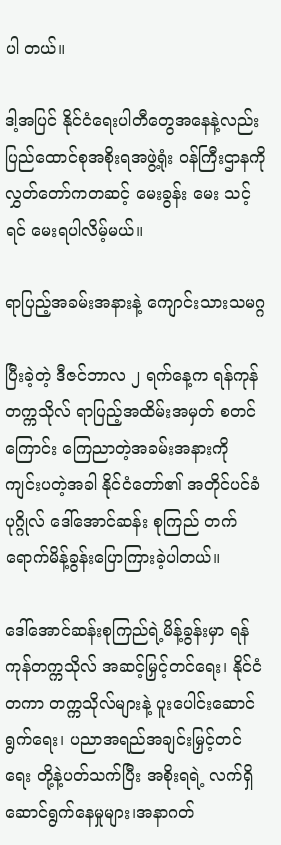ပါ တယ်။

ဒါ့အပြင် နိုင်ငံရေးပါတီတွေအနေနဲ့လည်း ပြည်ထောင်စုအစိုးရအဖွဲ့ရုံး ဝန်ကြီးဌာနကို လွှတ်တော်ကတဆင့် မေးခွန်း မေး သင့်ရင် မေးရပါလိမ့်မယ်။

ရာပြည့်အခမ်းအနားနဲ့ ကျောင်းသားသမဂ္ဂ

ပြီးခဲ့တဲ့ ဒီဇင်ဘာလ ၂ ရက်နေ့က ရန်ကုန်တက္ကသိုလ် ရာပြည့်အထိမ်းအမှတ် စတင်ကြောင်း ကြေညာတဲ့အခမ်းအနားကို ကျင်းပတဲ့အခါ နိုင်ငံတော်၏ အတိုင်ပင်ခံ ပုဂ္ဂိုလ် ဒေါ်အောင်ဆန်း စုကြည် တက်ရောက်မိန့်ခွန်းပြောကြားခဲ့ပါတယ်။

ဒေါ်အောင်ဆန်းစုကြည်ရဲ့မိန့်ခွန်းမှာ ရန်ကုန်တက္ကသိုလ် အဆင့်မြှင့်တင်ရေး၊ နိုင်ငံတကာ တက္ကသိုလ်များနဲ့ ပူးပေါင်းဆောင်ရွက်ရေး၊ ပညာအရည်အချင်းမြှင့်တင်ရေး တို့နဲ့ပတ်သက်ပြီး အစိုးရရဲ့ လက်ရှိဆောင်ရွက်နေမှုများ၊အနာဂတ်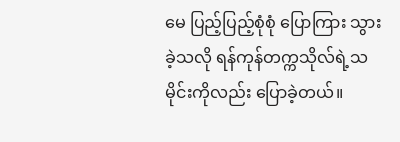မေ ပြည့်ပြည့်စုံစုံ ပြောကြား သွားခဲ့သလို ရန်ကုန်တက္ကသိုလ်ရဲ့သမိုင်းကိုလည်း ပြောခဲ့တယ်။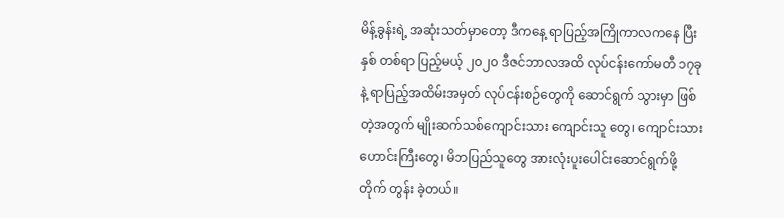မိန့်ခွန်းရဲ့ အဆုံးသတ်မှာတော့ ဒီကနေ့ ရာပြည့်အကြိုကာလကနေ ပြီး နှစ် တစ်ရာ ပြည့်မယ့် ၂၀၂၀ ဒီဇင်ဘာလအထိ လုပ်ငန်းကော်မတီ ၁၇ခု နဲ့ ရာပြည့်အထိမ်းအမှတ် လုပ်ငန်းစဉ်တွေကို ဆောင်ရွက် သွားမှာ ဖြစ်တဲ့အတွက် မျိုးဆက်သစ်ကျောင်းသား ကျောင်းသူ တွေ၊ ကျောင်းသားဟောင်းကြီးတွေ၊ မိဘပြည်သူတွေ အားလုံးပူးပေါင်းဆောင်ရွက်ဖို့ တိုက် တွန်း ခဲ့တယ်။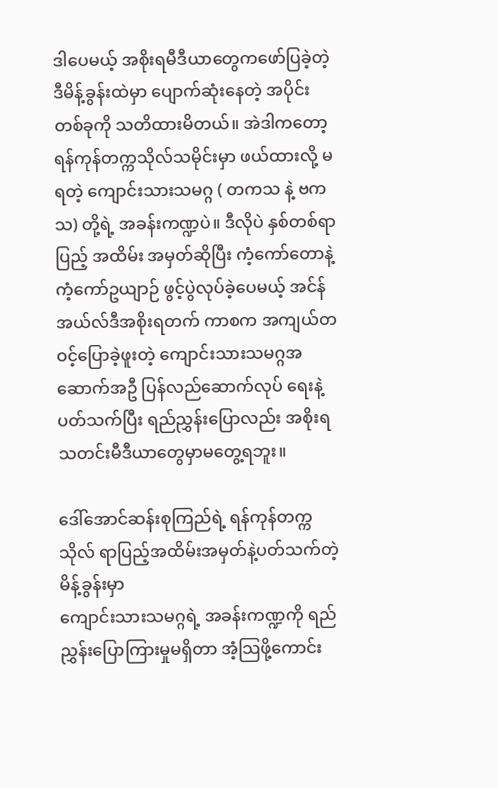ဒါပေမယ့် အစိုးရမီဒီယာတွေကဖော်ပြခဲ့တဲ့ ဒီမိန့်ခွန်းထဲမှာ ပျောက်ဆုံးနေတဲ့ အပိုင်းတစ်ခုကို သတိထားမိတယ်။ အဲဒါကတော့ ရန်ကုန်တက္ကသိုလ်သမိုင်းမှာ ဖယ်ထားလို့ မရတဲ့ ကျောင်းသားသမဂ္ဂ ( တကသ နဲ့ ဗကသ) တို့ရဲ့ အခန်းကဏ္ဍပဲ။ ဒီလိုပဲ နှစ်တစ်ရာပြည့် အထိမ်း အမှတ်ဆိုပြီး ကံ့ကော်တောနဲ့ ကံ့ကော်ဥယျာဉ် ဖွင့်ပွဲလုပ်ခဲ့ပေမယ့် အင်န်အယ်လ်ဒီအစိုးရတက် ကာစက အကျယ်တဝင့်ပြောခဲ့ဖူးတဲ့ ကျောင်းသားသမဂ္ဂအဆောက်အဦ ပြန်လည်ဆောက်လုပ် ရေးနဲ့ပတ်သက်ပြီး ရည်ညွှန်းပြောလည်း အစိုးရသတင်းမီဒီယာတွေမှာမတွေ့ရဘူး။

ဒေါ်အောင်ဆန်းစုကြည်ရဲ့ ရန်ကုန်တက္ကသိုလ် ရာပြည့်အထိမ်းအမှတ်နဲ့ပတ်သက်တဲ့ မိန့်ခွန်းမှာ
ကျောင်းသားသမဂ္ဂရဲ့ အခန်းကဏ္ဍကို ရည်ညွှန်းပြောကြားမှုမရှိတာ အံ့သြဖို့ကောင်း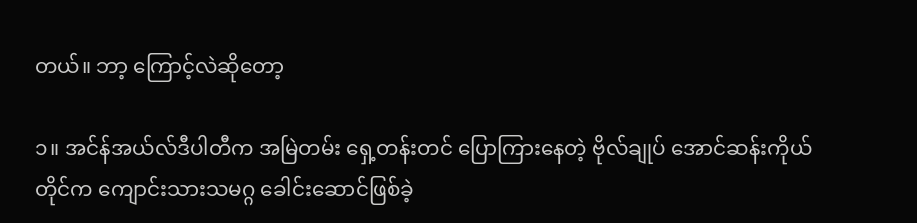တယ်။ ဘာ့ ကြောင့်လဲဆိုတော့

၁။ အင်န်အယ်လ်ဒီပါတီက အမြဲတမ်း ရှေ့တန်းတင် ပြောကြားနေတဲ့ ဗိုလ်ချုပ် အောင်ဆန်းကိုယ်တိုင်က ကျောင်းသားသမဂ္ဂ ခေါင်းဆောင်ဖြစ်ခဲ့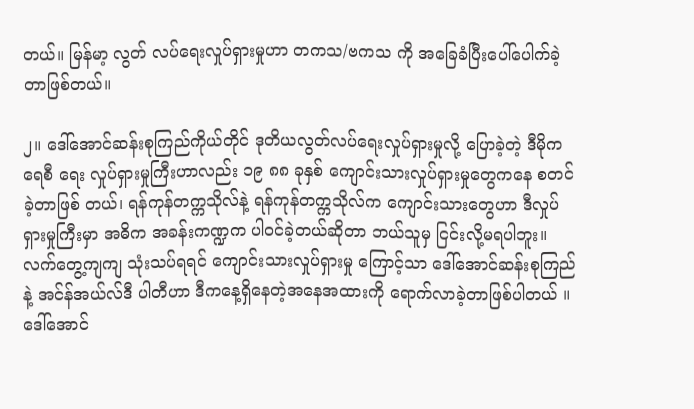တယ်။ မြန်မာ့ လွတ် လပ်ရေးလှုပ်ရှားမှုဟာ တကသ/ဗကသ ကို အခြေခံပြီးပေါ်ပေါက်ခဲ့တာဖြစ်တယ်။

၂။ ဒေါ်အောင်ဆန်းစုကြည်ကိုယ်တိုင် ဒုတိယလွတ်လပ်ရေးလှုပ်ရှားမှုလို့ ပြောခဲ့တဲ့ ဒီမိုကရေစီ ရေး လှုပ်ရှားမှုကြီးဟာလည်း ၁၉ ၈၈ ခုနှစ် ကျောင်းသားလှုပ်ရှားမှုတွေကနေ စတင်ခဲ့တာဖြစ် တယ်၊ ရန်ကုန်တက္ကသိုလ်နဲ့ ရန်ကုန်တက္ကသိုလ်က ကျောင်းသားတွေဟာ ဒီလှုပ်ရှားမှုကြီးမှာ အဓိက အခန်းကဏ္ဍက ပါဝင်ခဲ့တယ်ဆိုတာ ဘယ်သူမှ ငြင်းလို့မရပါဘူး။ လက်တွေ့ကျကျ သုံးသပ်ရရင် ကျောင်းသားလှုပ်ရှားမှု ကြောင့်သာ ဒေါ်အောင်ဆန်းစုကြည်နဲ့ အင်န်အယ်လ်ဒီ ပါတီဟာ ဒီကနေ့ရှိနေတဲ့အနေအထားကို ရောက်လာခဲ့တာဖြစ်ပါတယ် ။ ဒေါ်အောင်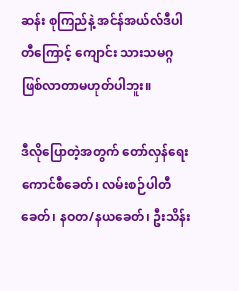ဆန်း စုကြည်နဲ့ အင်န်အယ်လ်ဒီပါတီကြောင့် ကျောင်း သားသမဂ္ဂဖြစ်လာတာမဟုတ်ပါဘူး။

ဒီလိုပြောတဲ့အတွက် တော်လှန်ရေးကောင်စီခေတ်၊ လမ်းစဉ်ပါတီခေတ်၊ နဝတ/နယခေတ်၊ ဦးသိန်း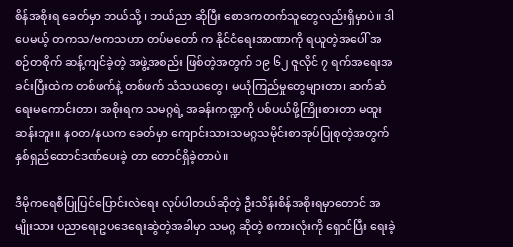စိန်အစိုးရ ခေတ်မှာ ဘယ်သို့ ၊ ဘယ်ညာ ဆိုပြီး စောဒကတက်သူတွေလည်းရှိမှာပဲ။ ဒါပေမယ့် တကသ/ဗကသဟာ တပ်မတော် က နိုင်ငံရေးအာဏာကို ရယူတဲ့အပေါ် အစဉ်တစိုက် ဆန့်ကျင်ခဲ့တဲ့ အဖွဲ့အစည်း ဖြစ်တဲ့အတွက် ၁၉ ၆၂ ဇူလိုင် ၇ ရက်အရေးအခင်းပြီးထဲက တစ်ဖက်နဲ့ တစ်ဖက် သံသယတွေ၊ မယုံကြည်မှုတွေများတာ၊ ဆက်ဆံရေးမကောင်းတာ၊ အစိုးရက သမဂ္ဂရဲ့ အခန်းကဏ္ဍကို ပစ်ပယ်ဖို့ကြိုးစားတာ မထူးဆန်းဘူး။ နဝတ/နယက ခေတ်မှာ ကျောင်းသားသမဂ္ဂသမိုင်းစာအုပ်ပြုစုတဲ့အတွက် နှစ်ရှည်ထောင်ဒဏ်ပေးခဲ့ တာ တောင်ရှိခဲ့တာပဲ။

ဒီမိုကရေစီပြုပြင်ပြောင်းလဲရေး လုပ်ပါတယ်ဆိုတဲ့ ဦးသိန်းစိန်အစိုးရမှာတောင် အမျိုးသား ပညာရေးဥပဒေရေးဆွဲတဲ့အခါမှာ သမဂ္ဂ ဆိုတဲ့ စကားလုံးကို ရှောင်ပြီး ရေးခဲ့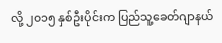လို့ ၂၀၁၅ နှစ်ဦးပိုင်းက ပြည်သူ့ခေတ်ဂျာနယ်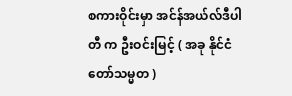စကားဝိုင်းမှာ အင်န်အယ်လ်ဒီပါတီ က ဦးဝင်းမြင့် ( အခု နိုင်ငံတော်သမ္မတ )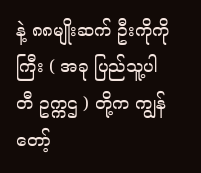နဲ့ ၈၈မျိုးဆက် ဦးကိုကိုကြီး ( အခု ပြည်သူ့ပါတီ ဥက္ကဌ ) တို့က ကျွန်တော့်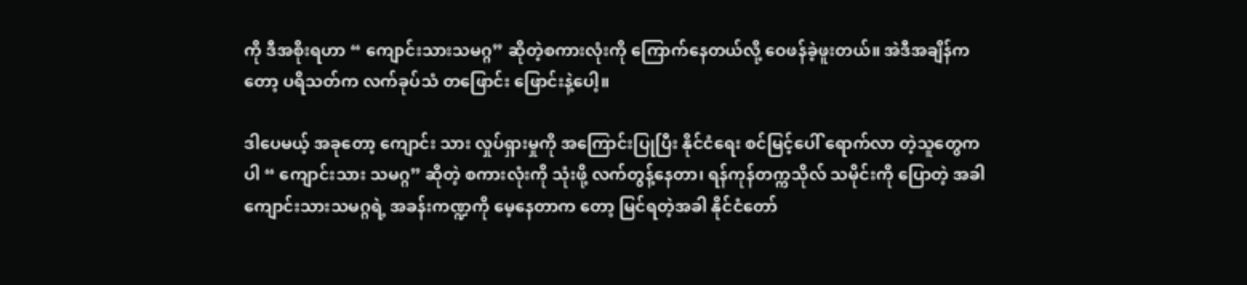ကို ဒီအစိုးရဟာ “ ကျောင်းသားသမဂ္ဂ” ဆိုတဲ့စကားလုံးကို ကြောက်နေတယ်လို့ ဝေဖန်ခဲ့ဖူးတယ်။ အဲဒီအချိန်ကတော့ ပရိသတ်က လက်ခုပ်သံ တဖြောင်း ဖြောင်းနဲ့ပေါ့။

ဒါပေမယ့် အခုတော့ ကျောင်း သား လှုပ်ရှားမှုကို အကြောင်းပြုပြီး နိုင်ငံရေး စင်မြင့်ပေါ် ရောက်လာ တဲ့သူတွေကပါ “ ကျောင်းသား သမဂ္ဂ” ဆိုတဲ့ စကားလုံးကို သုံးဖို့ လက်တွန့်နေတာ၊ ရန်ကုန်တက္ကသိုလ် သမိုင်းကို ပြောတဲ့ အခါ ကျောင်းသားသမဂ္ဂရဲ့ အခန်းကဏ္ဍကို မေ့နေတာက တော့ မြင်ရတဲ့အခါ နိုင်ငံတော်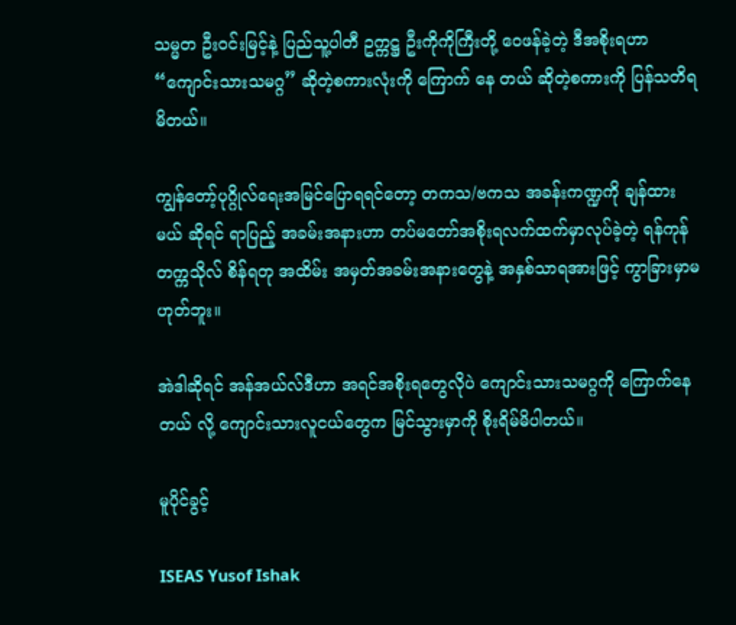သမ္မတ ဦးဝင်းမြင့်နဲ့ ပြည်သူ့ပါတီ ဥက္ကဋ္ဌ ဦးကိုကိုကြီးတို့ ဝေဖန်ခဲ့တဲ့ ဒီအစိုးရဟာ “ကျောင်းသားသမဂ္ဂ” ဆိုတဲ့စကားလုံးကို ကြောက် နေ တယ် ဆိုတဲ့စကားကို ပြန်သတိရမိတယ်။

ကျွန်တော့်ပုဂ္ဂိုလ်ရေးအမြင်ပြောရရင်တော့ တကသ/ဗကသ အခန်းကဏ္ဍကို ချန်ထားမယ် ဆိုရင် ရာပြည့် အခမ်းအနားဟာ တပ်မတော်အစိုးရလက်ထက်မှာလုပ်ခဲ့တဲ့ ရန်ကုန်တက္ကသိုလ် စိန်ရတု အထိမ်း အမှတ်အခမ်းအနားတွေနဲ့ အနှစ်သာရအားဖြင့် ကွာခြားမှာမဟုတ်ဘူး။

အဲဒါဆိုရင် အန်အယ်လ်ဒီဟာ အရင်အစိုးရတွေလိုပဲ ကျောင်းသားသမဂ္ဂကို ကြောက်နေတယ် လို့ ကျောင်းသားလူငယ်တွေက မြင်သွားမှာကို စိုးရိမ်မိပါတယ်။

မူပိုင်ခွင့်

ISEAS Yusof Ishak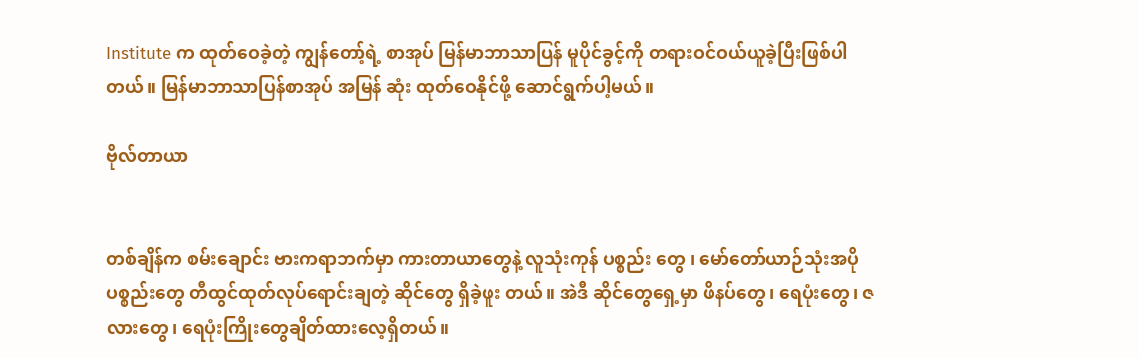Institute က ထုတ်ဝေခဲ့တဲ့ ကျွန်တော့်ရဲ့ စာအုပ် မြန်မာဘာသာပြန် မူပိုင်ခွင့်ကို တရားဝင်ဝယ်ယူခဲ့ပြီးဖြစ်ပါတယ်။ မြန်မာဘာသာပြန်စာအုပ် အမြန် ဆုံး ထုတ်ဝေနိုင်ဖို့ ဆောင်ရွက်ပါ့မယ်။

ဗိုလ်တာယာ


တစ်ချိန်က စမ်းချောင်း ဗားကရာဘက်မှာ ကားတာယာတွေနဲ့ လူသုံးကုန် ပစ္စည်း တွေ ၊ မော်တော်ယာဉ်သုံးအပိုပစ္စည်းတွေ တီထွင်ထုတ်လုပ်ရောင်းချတဲ့ ဆိုင်တွေ ရှိခဲ့ဖူး တယ်။ အဲဒီ ဆိုင်တွေရှေ့မှာ ဖိနပ်တွေ၊ ရေပုံးတွေ၊ ဇလားတွေ၊ ရေပုံးကြိုးတွေချိတ်ထားလေ့ရှိတယ်။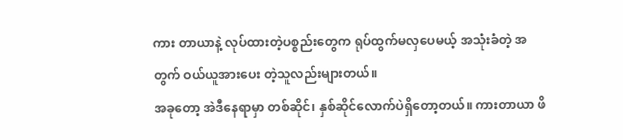ကား တာယာနဲ့ လုပ်ထားတဲ့ပစ္စည်းတွေက ရုပ်ထွက်မလှပေမယ့် အသုံးခံတဲ့ အတွက် ဝယ်ယူအားပေး တဲ့သူလည်းများတယ်။
အခုတော့ အဲဒီနေရာမှာ တစ်ဆိုင်၊ နှစ်ဆိုင်လောက်ပဲရှိတော့တယ်။ ကားတာယာ ဖိ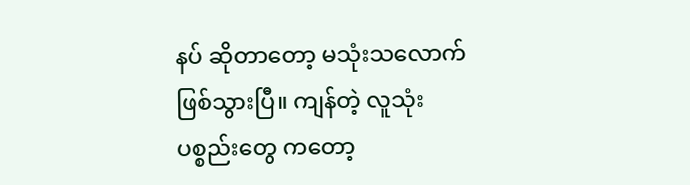နပ် ဆိုတာတော့ မသုံးသလောက်ဖြစ်သွားပြီ။ ကျန်တဲ့ လူသုံးပစ္စည်းတွေ ကတော့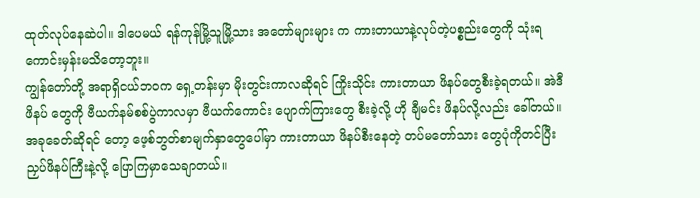ထုတ်လုပ်နေဆဲပါ။ ဒါပေမယ် ရန်ကုန်မြို့သူမြို့သား အတော်များများ က ကားတာယာနဲ့လုပ်တဲ့ပစ္စည်းတွေကို သုံးရကောင်းမှန်းမသိတော့ဘူး။
ကျွန်တော်တို့ အရာရှိငယ်ဘဝက ရှေ့တန်းမှာ မိုးတွင်းကာလဆိုရင် ကြိုးသိုင်း ကားတာယာ ဖိနပ်တွေစီးခဲ့ရတယ်။ အဲဒီ ဖိနပ် တွေကို ဗီယက်နမ်စစ်ပွဲကာလမှာ ဗီယက်ကောင်း ပျောက်ကြားတွေ စီးခဲ့လို့ ဟို ချီမင်း ဖိနပ်လို့လည်း ခေါ်တယ်။ အခုခေတ်ဆိုရင် တော့ ဖေ့စ်ဘွတ်စာမျက်နှာတွေပေါ်မှာ ကားတာယာ ဖိနပ်စီးနေတဲ့ တပ်မတော်သား တွေပုံကိုတင်ပြီး ညှပ်ဖိနပ်ကြီးနဲ့လို့ ပြောကြမှာသေချာတယ်။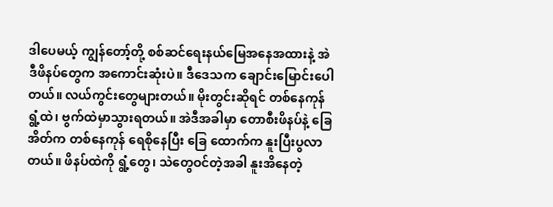ဒါပေမယ့် ကျွန်တော့်တို့ စစ်ဆင်ရေးနယ်မြေအနေအထားနဲ့ အဲဒီဖိနပ်တွေက အကောင်းဆုံးပဲ။ ဒီဒေသက ချောင်းမြောင်းပေါတယ်။ လယ်ကွင်းတွေများတယ်။ မိုးတွင်းဆိုရင် တစ်နေကုန် ရွံ့ထဲ၊ ဗွက်ထဲမှာသွားရတယ်။ အဲဒီအခါမှာ တောစီးဖိနပ်နဲ့ ခြေအိတ်က တစ်နေကုန် ရေစိုနေပြီး ခြေ ထောက်က နူးပြီးပွလာတယ်။ ဖိနပ်ထဲကို ရွံ့တွေ၊ သဲတွေဝင်တဲ့အခါ နူးအိနေတဲ့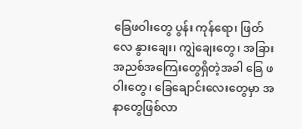ခြေဖဝါးတွေ ပွန်း ကုန်ရော၊ ဖြတ်လေ နွားချေး၊ ကျွဲချေးတွေ၊ အခြားအညစ်အကြေးတွေရှိတဲ့အခါ ခြေ ဖဝါးတွေ၊ ခြေချောင်းလေးတွေမှာ အနာတွေဖြစ်လာ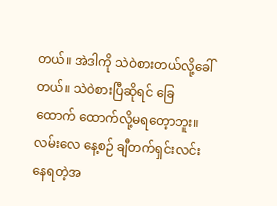တယ်။ အဲဒါကို သဲဝဲစားတယ်လို့ခေါ်တယ်။ သဲဝဲစားပြီဆိုရင် ခြေထောက် ထောက်လို့မရတေ့ာဘူး။ လမ်းလေ နေ့စဉ် ချီတက်ရှင်းလင်းနေရတဲ့အ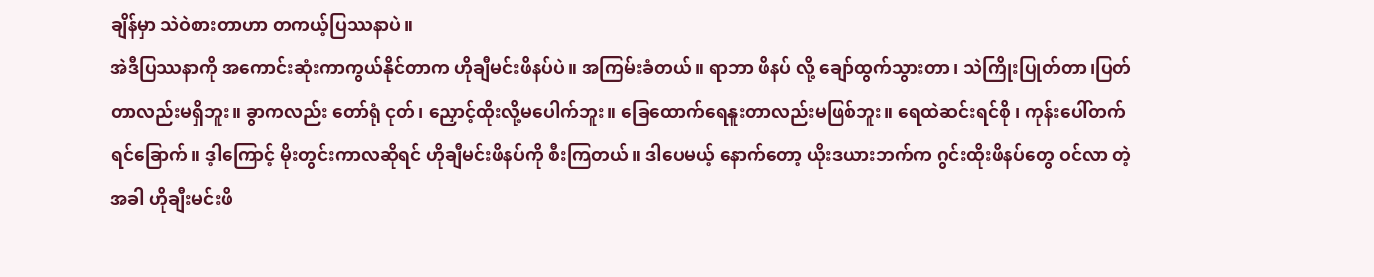ချိန်မှာ သဲဝဲစားတာဟာ တကယ့်ပြဿနာပဲ။
အဲဒီပြဿနာကို အကောင်းဆုံးကာကွယ်နိုင်တာက ဟိုချီမင်းဖိနပ်ပဲ။ အကြမ်းခံတယ်။ ရာဘာ ဖိနပ် လို့ ချော်ထွက်သွားတာ၊ သဲကြိုးပြုတ်တာ၊ပြတ်တာလည်းမရှိဘူး။ ခွာကလည်း တော်ရုံ ငုတ်၊ ညှောင့်ထိုးလို့မပေါက်ဘူး။ ခြေထောက်ရေနူးတာလည်းမဖြစ်ဘူး။ ရေထဲဆင်းရင်စို ၊ ကုန်းပေါ်တက်ရင်ခြောက်။ ဒ့ါကြောင့် မိုးတွင်းကာလဆိုရင် ဟိုချီမင်းဖိနပ်ကို စီးကြတယ်။ ဒါပေမယ့် နောက်တော့ ယိုးဒယားဘက်က ဂွင်းထိုးဖိနပ်တွေ ဝင်လာ တဲ့ အခါ ဟိုချီးမင်းဖိ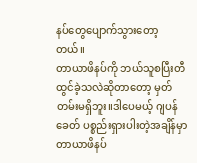နပ်တွေပျောက်သွားတော့တယ်။
တာယာဖိနပ်ကို ဘယ်သူစပြီးတီထွင်ခဲ့သလဲဆိုတာတော့ မှတ်တမ်းမရှိဘူး။ဒါပေမယ့် ဂျပန်ခေတ် ပစ္စည်းရှားပါးတဲ့အချိန်မှာ တာယာဖိနပ်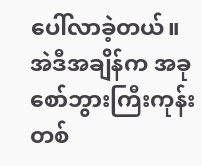ပေါ်လာခဲ့တယ်။အဲဒီအချိန်က အခုစော်ဘွားကြီးကုန်း တစ်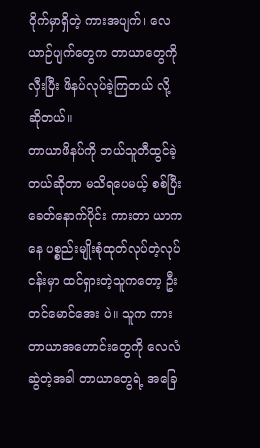ဝိုက်မှာရှိတဲ့ ကားအပျက်၊ လေယာဉ်ပျက်တွေက တာယာတွေကို လှီးပြီး ဖိနပ်လုပ်ခဲ့ကြတယ် လို့ ဆိုတယ်။
တာယာဖိနပ်ကို ဘယ်သူတီထွင်ခဲ့တယ်ဆိုတာ မသိရပေမယ့် စစ်ပြီးခေတ်နောက်ပိုင်း ကားတာ ယာကနေ ပစ္စည်းမျိုးစုံထုတ်လုပ်တဲ့လုပ်ငန်းမှာ ထင်ရှားတဲ့သူကတော့ ဦးတင်မောင်အေး ပဲ။ သူက ကားတာယာအဟောင်းတွေကို လေလံဆွဲတဲ့အခါ တာယာတွေရဲ့ အခြေ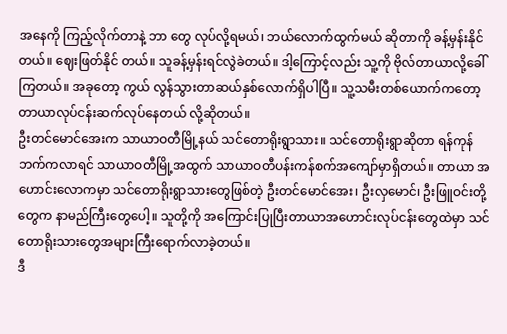အနေကို ကြည့်လိုက်တာနဲ့ ဘာ တွေ လုပ်လို့ရမယ်၊ ဘယ်လောက်ထွက်မယ် ဆိုတာကို ခန့်မှန်းနိုင်တယ်။ ဈေးဖြတ်နိုင် တယ်။ သူခန့်မှန်းရင်လွဲခဲတယ်။ ဒါ့ကြောင့်လည်း သူ့ကို ဗိုလ်တာယာလို့ခေါ်ကြတယ်။ အခုတော့ ကွယ် လွန်သွားတာဆယ်နှစ်လောက်ရှိပါပြီ။ သူ့သမီးတစ်ယောက်ကတော့ တာယာလုပ်ငန်းဆက်လုပ်နေတယ် လို့ဆိုတယ်။
ဦးတင်မောင်အေးက သာယာဝတီမြို့နယ် သင်တောရိုးရွာသား။ သင်တောရိုးရွာဆိုတာ ရန်ကုန် ဘက်ကလာရင် သာယာဝတီမြို့အထွက် သာယာဝတီပန်းကန်စက်အကျော်မှာရှိတယ်။ တာယာ အဟောင်းလောကမှာ သင်တောရိုးရွာသားတွေဖြစ်တဲ့ ဦးတင်မောင်အေး၊ ဦးလှမောင်၊ ဦးဖြူဝင်းတို့ တွေက နာမည်ကြီးတွေပေါ့။ သူတို့ကို အကြောင်းပြုပြီးတာယာအဟောင်းလုပ်ငန်းတွေထဲမှာ သင် တောရိုးသားတွေအများကြီးရောက်လာခဲ့တယ်။
ဒီ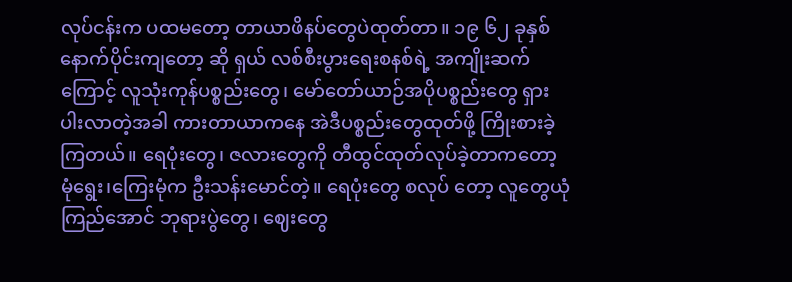လုပ်ငန်းက ပထမတော့ တာယာဖိနပ်တွေပဲထုတ်တာ။ ၁၉ ၆၂ ခုနှစ်နောက်ပိုင်းကျတော့ ဆို ရှယ် လစ်စီးပွားရေးစနစ်ရဲ့ အကျိုးဆက်ကြောင့် လူသုံးကုန်ပစ္စည်းတွေ၊ မော်တော်ယာဉ်အပိုပစ္စည်းတွေ ရှားပါးလာတဲ့အခါ ကားတာယာကနေ အဲဒီပစ္စည်းတွေထုတ်ဖို့ ကြိုးစားခဲ့ကြတယ်။ ရေပုံးတွေ၊ ဇလားတွေကို တီထွင်ထုတ်လုပ်ခဲ့တာကတော့ မုံရွေး၊ကြေးမုံက ဦးသန်းမောင်တဲ့။ ရေပုံးတွေ စလုပ် တော့ လူတွေယုံကြည်အောင် ဘုရားပွဲတွေ၊ ဈေးတွေ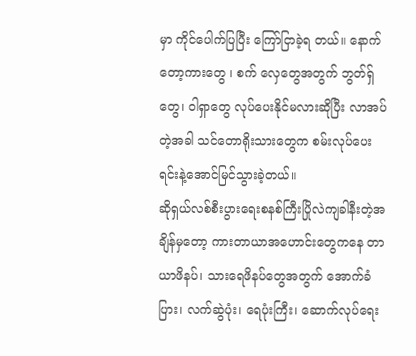မှာ ကိုင်ပေါက်ပြပြီး ကြော်ငြာခဲ့ရ တယ်။ နောက်တော့ကားတွေ ၊ စက် လှေတွေအတွက် ဘွတ်ရှ်တွေ၊ ဝါရှာတွေ လုပ်ပေးနိုင်မလားဆိုပြီး လာအပ်တဲ့အခါ သင်တောရိုးသားတွေက စမ်းလုပ်ပေးရင်းနဲ့အောင်မြင်သွားခဲ့တယ်။
ဆိုရှယ်လစ်စီးပွားရေးစနစ်ကြီးပြိုလဲကျခါနီးတဲ့အချိန်မှတော့ ကားတာယာအဟောင်းတွေကနေ တာယာဖိနပ်၊ သားရေဖိနပ်တွေအတွက် အောက်ခံပြား၊ လက်ဆွဲပုံး၊ ရေပုံးကြီး၊ ဆောက်လုပ်ရေး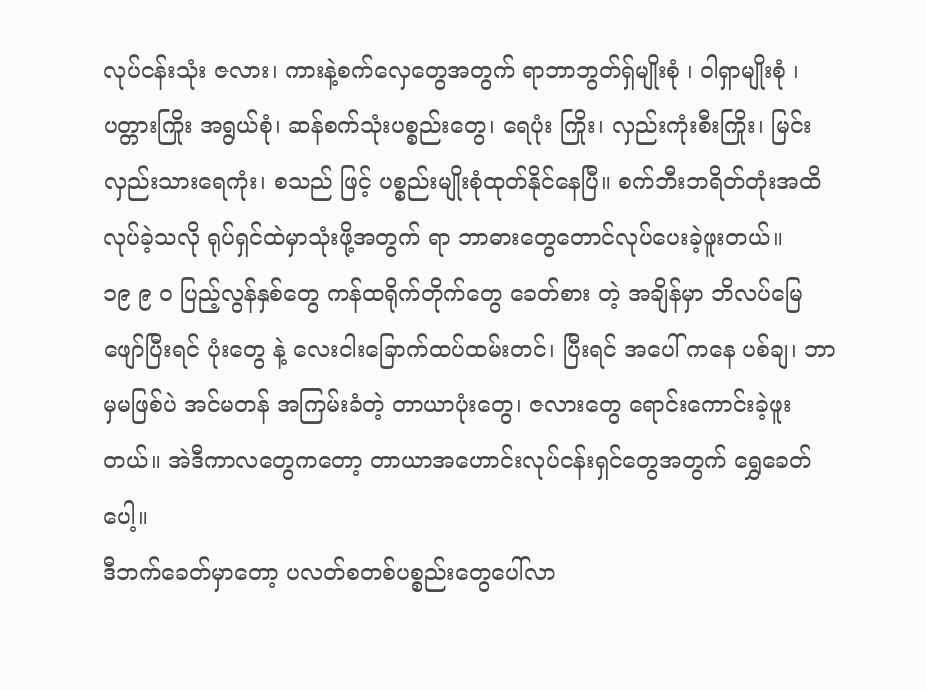လုပ်ငန်းသုံး ဇလား၊ ကားနဲ့စက်လှေတွေအတွက် ရာဘာဘွတ်ရှ်မျိုးစုံ ၊ ဝါရှာမျိုးစုံ ၊ ပတ္တားကြိုး အရွယ်စုံ၊ ဆန်စက်သုံးပစ္စည်းတွေ၊ ရေပုံး ကြိုး၊ လှည်းကုံးစီးကြိုး၊ မြင်းလှည်းသားရေကုံး၊ စသည် ဖြင့် ပစ္စည်းမျိုးစုံထုတ်နိုင်နေပြီ။ စက်ဘီးဘရိတ်တုံးအထိ လုပ်ခဲ့သလို ရုပ်ရှင်ထဲမှာသုံးဖို့အတွက် ရာ ဘာဓားတွေတောင်လုပ်ပေးခဲ့ဖူးတယ်။
၁၉ ၉ ၀ ပြည့်လွန်နှစ်တွေ ကန်ထရိုက်တိုက်တွေ ခေတ်စား တဲ့ အချိန်မှာ ဘိလပ်မြေဖျော်ပြီးရင် ပုံးတွေ နဲ့ လေးငါးခြောက်ထပ်ထမ်းတင်၊ ပြီးရင် အပေါ် ကနေ ပစ်ချ၊ ဘာမှမဖြစ်ပဲ အင်မတန် အကြမ်းခံတဲ့ တာယာပုံးတွေ၊ ဇလားတွေ ရောင်းကောင်းခဲ့ဖူးတယ်။ အဲဒီကာလတွေကတော့ တာယာအဟောင်းလုပ်ငန်းရှင်တွေအတွက် ရွှေခေတ်ပေါ့။
ဒီဘက်ခေတ်မှာတော့ ပလတ်စတစ်ပစ္စည်းတွေပေါ်လာ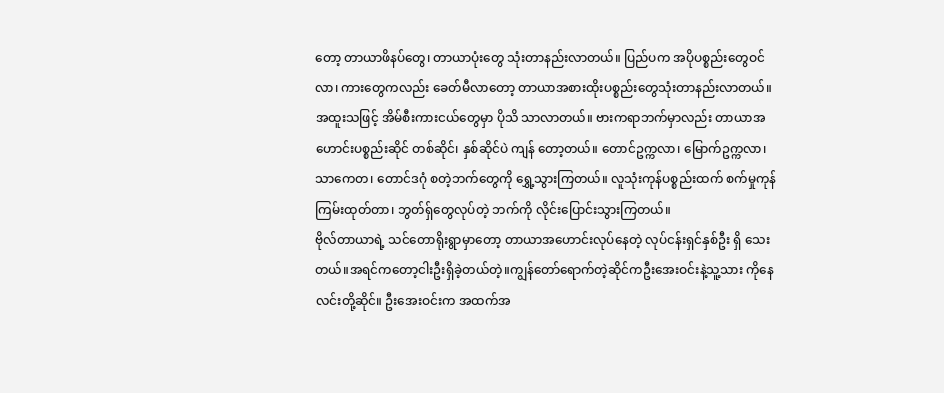တော့ တာယာဖိနပ်တွေ၊ တာယာပုံးတွေ သုံးတာနည်းလာတယ်။ ပြည်ပက အပိုပစ္စည်းတွေဝင်လာ၊ ကားတွေကလည်း ခေတ်မီလာတော့ တာယာအစားထိုးပစ္စည်းတွေသုံးတာနည်းလာတယ်။ အထူးသဖြင့် အိမ်စီးကားငယ်တွေမှာ ပိုသိ သာလာတယ်။ ဗားကရာဘက်မှာလည်း တာယာအဟောင်းပစ္စည်းဆိုင် တစ်ဆိုင်၊ နှစ်ဆိုင်ပဲ ကျန် တော့တယ်။ တောင်ဥက္ကလာ၊ မြောက်ဥက္ကလာ၊ သာကေတ၊ တောင်ဒဂုံ စတဲ့ဘက်တွေကို ရွှေ့သွားကြတယ်။ လူသုံးကုန်ပစ္စည်းထက် စက်မှုကုန်ကြမ်းထုတ်တာ၊ ဘွတ်ရ်ှတွေလုပ်တဲ့ ဘက်ကို လိုင်းပြောင်းသွားကြတယ်။
ဗိုလ်တာယာရဲ့ သင်တောရိုးရွာမှာတော့ တာယာအဟောင်းလုပ်နေတဲ့ လုပ်ငန်းရှင်နှစ်ဦး ရှိ သေး တယ်။အရင်ကတော့ငါးဦးရှိခဲ့တယ်တဲ့။ကျွန်တော်ရောက်တဲ့ဆိုင်ကဦးအေးဝင်းနဲ့သူ့သား ကိုနေလင်းတို့ဆိုင်။ ဦးအေးဝင်းက အထက်အ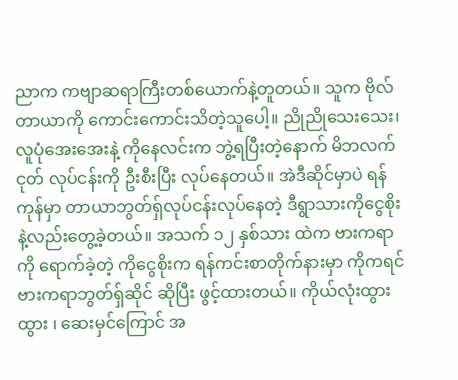ညာက ကဗျာဆရာကြီးတစ်ယောက်နဲ့တူတယ်။ သူက ဗိုလ်တာယာကို ကောင်းကောင်းသိတဲ့သူပေါ့။ ညိုညိုသေးသေး၊ လူပုံအေးအေးနဲ့ ကိုနေလင်းက ဘွဲ့ရပြီးတဲ့နောက် မိဘလက်ငုတ် လုပ်ငန်းကို ဦးစီးပြီး လုပ်နေတယ်။ အဲဒီဆိုင်မှာပဲ ရန်ကုန်မှာ တာယာဘွတ်ရှ်လုပ်ငန်းလုပ်နေတဲ့ ဒီရွာသားကိုငွေစိုးနဲ့လည်းတွေ့ခဲ့တယ်။ အသက် ၁၂ နှစ်သား ထဲက ဗားကရာကို ရောက်ခဲ့တဲ့ ကိုငွေစိုးက ရန်ကင်းစာတိုက်နားမှာ ကိုကရင် ဗားကရာဘွတ်ရှ်ဆိုင် ဆိုပြီး ဖွင့်ထားတယ်။ ကိုယ်လုံးထွားထွား ၊ ဆေးမှင်ကြောင် အ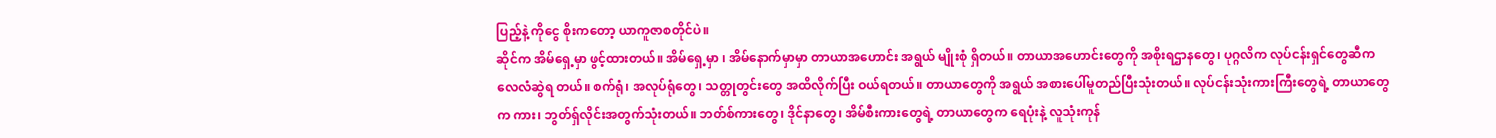ပြည့်နဲ့ ကိုငွေ စိုးကတော့ ယာကူဇာစတိုင်ပဲ။
ဆိုင်က အိမ်ရှေ့မှာ ဖွင့်ထားတယ်။ အိမ်ရှေ့မှာ ၊ အိမ်နောက်မှာမှာ တာယာအဟောင်း အရွယ် မျိုးစုံ ရှိတယ်။ တာယာအဟောင်းတွေကို အစိုးရဌာနတွေ၊ ပုဂ္ဂလိက လုပ်ငန်းရှင်တွေဆီက လေလံဆွဲရ တယ်။ စက်ရုံ၊ အလုပ်ရုံတွေ၊ သတ္တုတွင်းတွေ အထိလိုက်ပြီး ဝယ်ရတယ်။ တာယာတွေကို အရွယ် အစားပေါ်မူတည်ပြီးသုံးတယ်။ လုပ်ငန်းသုံးကားကြီးတွေရဲ့ တာယာတွေက ကား၊ ဘွတ်ရှ်လိုင်းအတွက်သုံးတယ်။ ဘတ်စ်ကားတွေ၊ ဒိုင်နာတွေ၊ အိမ်စီးကားတွေရဲ့ တာယာတွေက ရေပုံးနဲ့ လူသုံးကုန်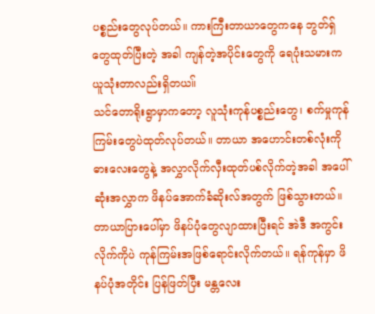ပစ္စည်းတွေလုပ်တယ်။ ကားကြီးတာယာတွေကနေ ဘွတ်ရှ်တွေထုတ်ပြီးတဲ့ အခါ ကျန်တဲ့အပိုင်းတွေကို ရေပုံးသမားက ယူသုံးတာလည်းရှိတယ။်
သင်တောရိုးရွာမှာကတော့ လူသုံးကုန်ပစ္စည်းတွေ၊ စက်မှုကုန်ကြမ်းတွေပဲထုတ်လုပ်တယ်။ တာယာ အဟောင်းတစ်လုံးကို ဓားလေးတွေနဲ့ အလွှာလိုက်လှီးထုတ်ပစ်လိုက်တဲ့အခါ အပေါ်ဆုံးအလွှာက ဖိနပ်အောက်ခံဆိုးလ်အတွက် ဖြစ်သွားတယ်။ တာယာပြားပေါ်မှာ ဖိနပ်ပုံတွေလျာထားပြီးရင် အဲဒီ အကွင်းလိုက်ကိုပဲ ကုန်ကြမ်းအဖြစ်ရောင်းလိုက်တယ်။ ရန်ကုန်မှာ ဖိနပ်ပုံအတိုင်း ပြန်ဖြတ်ပြီး မန္တလေး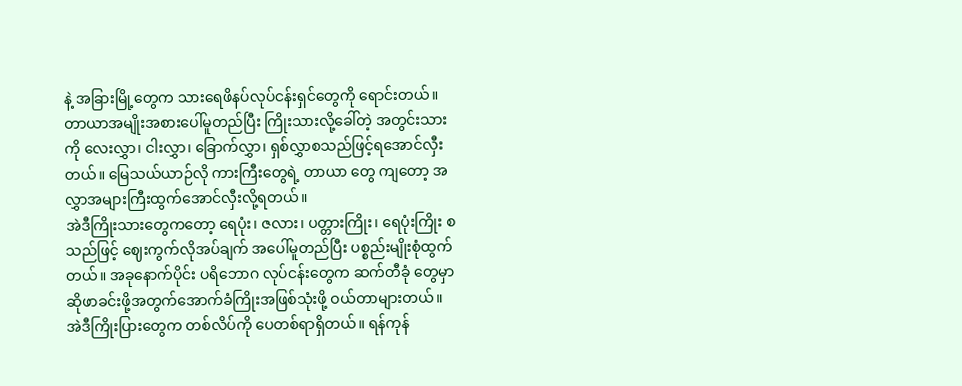နဲ့ အခြားမြို့တွေက သားရေဖိနပ်လုပ်ငန်းရှင်တွေကို ရောင်းတယ်။
တာယာအမျိုးအစားပေါ်မူတည်ပြီး ကြိုးသားလို့ခေါ်တဲ့ အတွင်းသားကို လေးလွှာ၊ ငါးလွှာ၊ ခြောက်လွှာ၊ ရှစ်လွှာစသည်ဖြင့်ရအောင်လှီးတယ်။ မြေသယ်ယာဉ်လို ကားကြီးတွေရဲ့ တာယာ တွေ ကျတော့ အလွှာအများကြီးထွက်အောင်လှီးလို့ရတယ်။
အဲဒီကြိုးသားတွေကတော့ ရေပုံး၊ ဇလား၊ ပတ္တားကြိုး၊ ရေပုံးကြိုး စသည်ဖြင့် ဈေးကွက်လိုအပ်ချက် အပေါ်မူတည်ပြီး ပစ္စည်းမျိုးစုံထွက်တယ်။ အခုနောက်ပိုင်း ပရိဘောဂ လုပ်ငန်းတွေက ဆက်တီခုံ တွေမှာ ဆိုဖာခင်းဖို့အတွက်အောက်ခံကြိုးအဖြစ်သုံးဖို့ ဝယ်တာများတယ်။ အဲဒီကြိုးပြားတွေက တစ်လိပ်ကို ပေတစ်ရာရှိတယ်။ ရန်ကုန်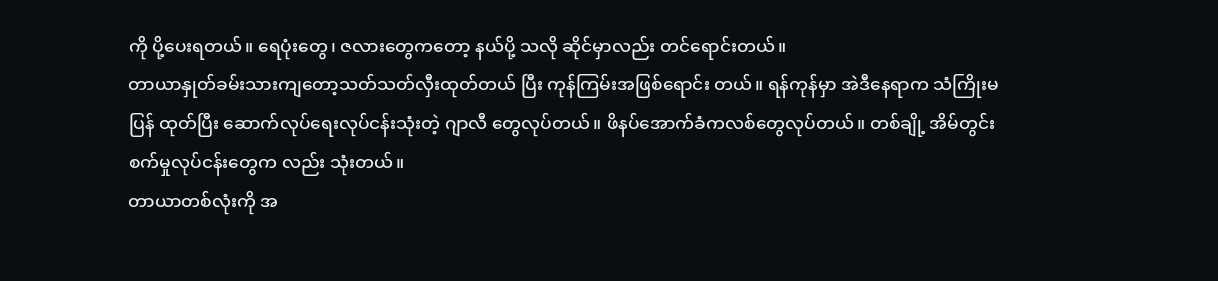ကို ပို့ပေးရတယ်။ ရေပုံးတွေ၊ ဇလားတွေကတော့ နယ်ပို့ သလို ဆိုင်မှာလည်း တင်ရောင်းတယ်။
တာယာနှုတ်ခမ်းသားကျတော့သတ်သတ်လှီးထုတ်တယ် ပြီး ကုန်ကြမ်းအဖြစ်ရောင်း တယ်။ ရန်ကုန်မှာ အဲဒီနေရာက သံကြိုးမ ပြန် ထုတ်ပြီး ဆောက်လုပ်ရေးလုပ်ငန်းသုံးတဲ့ ဂျာလီ တွေလုပ်တယ်။ ဖိနပ်အောက်ခံကလစ်တွေလုပ်တယ်။ တစ်ချို့ အိမ်တွင်းစက်မှုလုပ်ငန်းတွေက လည်း သုံးတယ်။
တာယာတစ်လုံးကို အ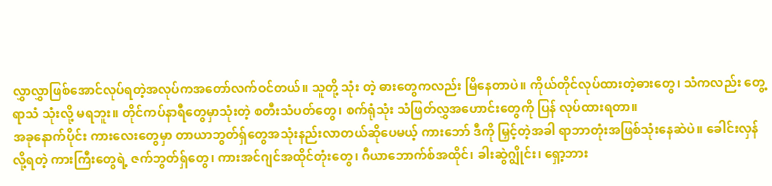လွှာလွှာဖြစ်အောင်လုပ်ရတဲ့အလုပ်ကအတော်လက်ဝင်တယ်။ သူတို့ သုံး တဲ့ ဓားတွေကလည်း မြိနေတာပဲ။ ကိုယ်တိုင်လုပ်ထားတဲ့ဓားတွေ၊ သံကလည်း တွေ့ရာသံ သုံးလို့ မရဘူး။ တိုင်ကပ်နာရီတွေမှာသုံးတဲ့ စတီးသံပတ်တွေ၊ စက်ရုံသုံး သံဖြတ်လွှအဟောင်းတွေကို ပြန် လုပ်ထားရတာ။
အခုနောက်ပိုင်း ကားလေးတွေမှာ တာယာဘွတ်ရှ်တွေအသုံးနည်းလာတယ်ဆိုပေမယ့် ကားဘော် ဒီကို မြှင့်တဲ့အခါ ရာဘာတုံးအဖြစ်သုံးနေဆဲပဲ။ ခေါင်းလှန်လို့ရတဲ့ ကားကြီးတွေရဲ့ ဇက်ဘွတ်ရှ်တွေ၊ ကားအင်ဂျင်အထိုင်တုံးတွေ၊ ဂီယာဘောက်စ်အထိုင်၊ ခါးဆွဲဂျွိုင်း၊ ရှော့ဘား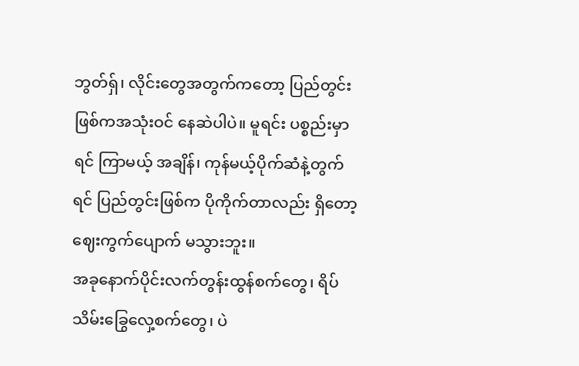ဘွတ်ရှ်၊ လိုင်းတွေအတွက်ကတော့ ပြည်တွင်းဖြစ်ကအသုံးဝင် နေဆဲပါပဲ။ မူရင်း ပစ္စည်းမှာရင် ကြာမယ့် အချိန်၊ ကုန်မယ့်ပိုက်ဆံနဲ့တွက်ရင် ပြည်တွင်းဖြစ်က ပိုကိုက်တာလည်း ရှိတော့ ဈေးကွက်ပျောက် မသွားဘူး။
အခုနောက်ပိုင်းလက်တွန်းထွန်စက်တွေ၊ ရိပ်သိမ်းခြွေလှေ့စက်တွေ၊ ပဲ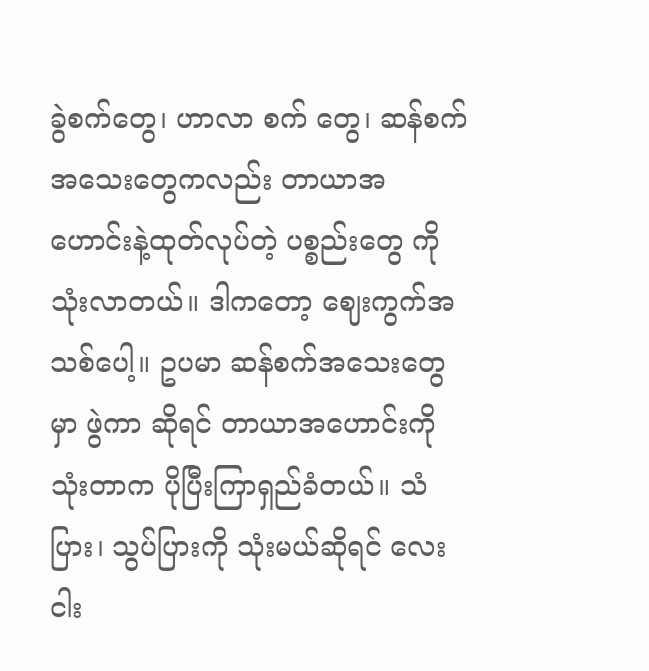ခွဲစက်တွေ၊ ဟာလာ စက် တွေ၊ ဆန်စက်အသေးတွေကလည်း တာယာအဟောင်းနဲ့ထုတ်လုပ်တဲ့ ပစ္စည်းတွေ ကို သုံးလာတယ်။ ဒါကတော့ ဈေးကွက်အသစ်ပေါ့။ ဥပမာ ဆန်စက်အသေးတွေမှာ ဖွဲကာ ဆိုရင် တာယာအဟောင်းကို သုံးတာက ပိုပြီးကြာရှည်ခံတယ်။ သံပြား၊ သွပ်ပြားကို သုံးမယ်ဆိုရင် လေး ငါး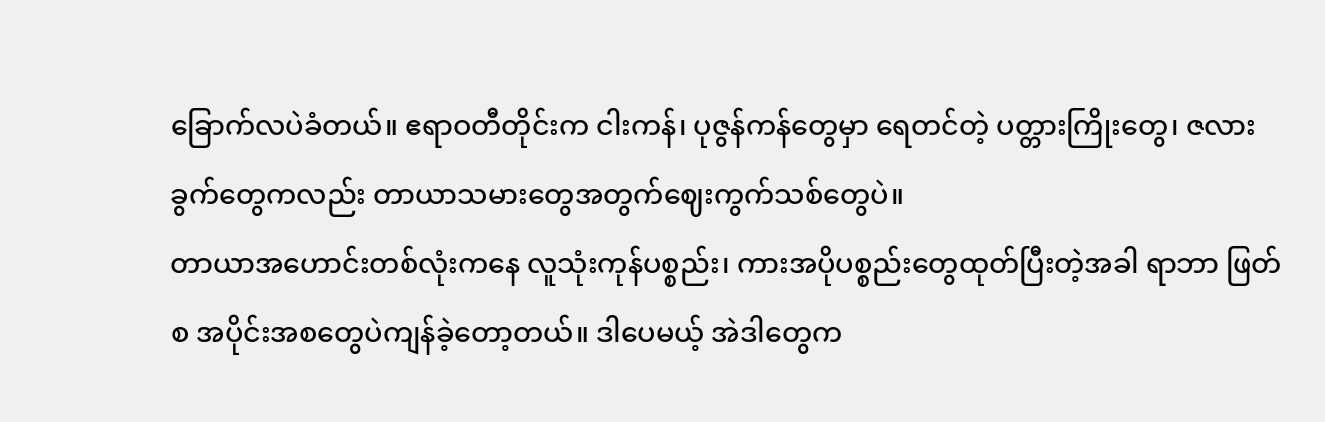ခြောက်လပဲခံတယ်။ ဧရာဝတီတိုင်းက ငါးကန်၊ ပုဇွန်ကန်တွေမှာ ရေတင်တဲ့ ပတ္တားကြိုးတွေ၊ ဇလားခွက်တွေကလည်း တာယာသမားတွေအတွက်ဈေးကွက်သစ်တွေပဲ။
တာယာအဟောင်းတစ်လုံးကနေ လူသုံးကုန်ပစ္စည်း၊ ကားအပိုပစ္စည်းတွေထုတ်ပြီးတဲ့အခါ ရာဘာ ဖြတ်စ အပိုင်းအစတွေပဲကျန်ခဲ့တော့တယ်။ ဒါပေမယ့် အဲဒါတွေက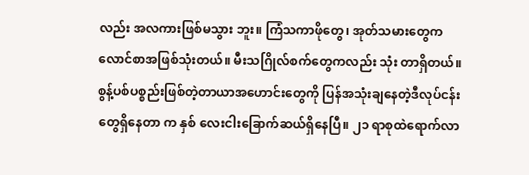လည်း အလကားဖြစ်မသွား ဘူး။ ကြံသကာဖိုတွေ၊ အုတ်သမားတွေက လောင်စာအဖြစ်သုံးတယ်။ မီးသဂြိုလ်စက်တွေကလည်း သုံး တာရှိတယ်။
စွန့်ပစ်ပစ္စည်းဖြစ်တဲ့တာယာအဟောင်းတွေကို ပြန်အသုံးချနေတဲ့ဒီလုပ်ငန်းတွေရှိနေတာ က နှစ် လေးငါးခြောက်ဆယ်ရှိနေပြီ။ ၂၁ ရာစုထဲရောက်လာ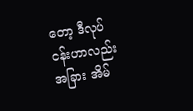တော့ ဒီလုပ်ငန်းဟာလည်း အခြား အိမ်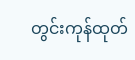တွင်းကုန်ထုတ်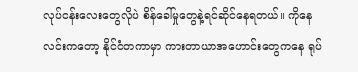လုပ်ငန်းလေးတွေလိုပဲ စိန်ခေါ်မှုတွေနဲ့ရင်ဆိုင်နေရတယ်။ ကိုနေလင်းကတော့ နိုင်ငံတကာမှာ ကားတာယာအဟောင်းတွေကနေ ရုပ်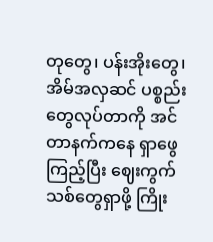တုတွေ၊ ပန်းအိုးတွေ၊ အိမ်အလှဆင် ပစ္စည်း တွေလုပ်တာကို အင်တာနက်ကနေ ရှာဖွေကြည့်ပြီး ဈေးကွက်သစ်တွေရှာဖို့ ကြိုး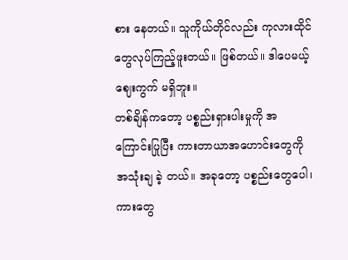စား နေတယ်။ သူကိုယ်တိုင်လည်း ကုလားထိုင်တွေလုပ်ကြည့်ဖူးတယ်။ ဖြစ်တယ်။ ဒါပေမယ့် ဈေးကွက် မရှိဘူး။
တစ်ချိန်ကတော့ ပစ္စည်းရှားပါးမှုကို အကြောင်းပြုပြီး ကားတာယာအဟောင်းတွေကို အသုံးချ ခဲ့ တယ်။ အခုတော့ ပစ္စည်းတွေပေါ၊ ကားတွေ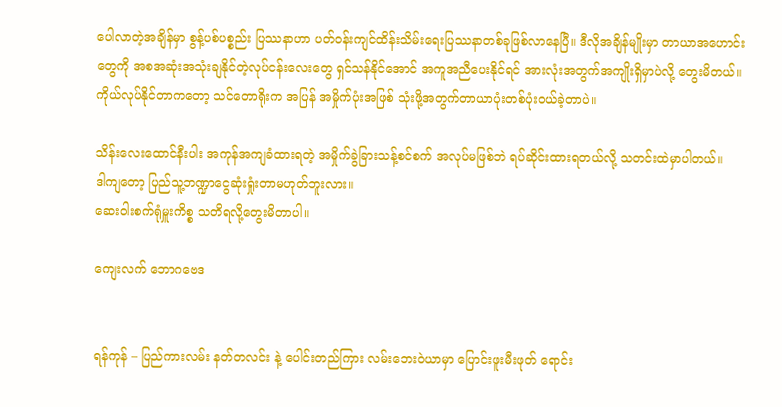ပေါလာတဲ့အချိန်မှာ စွန့်ပစ်ပစ္စည်း ပြဿနာဟာ ပတ်ဝန်းကျင်ထိန်းသိမ်းရေးပြဿနာတစ်ခုဖြစ်လာနေပြီ။ ဒီလိုအချိန်မျိုးမှာ တာယာအဟောင်း တွေကို အစအဆုံးအသုံးချနိုင်တဲ့လုပ်ငန်းလေးတွေ ရှင်သန်နိုင်အောင် အကူအညီပေးနိုင်ရင် အားလုံးအတွက်အကျိုးရှိမှာပဲလို့ တွေးမိတယ်။ ကိုယ်လုပ်နိုင်တာကတော့ သင်တောရိုးက အပြန် အမှိုက်ပုံးအဖြစ် သုံးဖို့အတွက်တာယာပုံးတစ်ပုံးဝယ်ခဲ့တာပဲ။

သိန်းလေးထောင်နီးပါး အကုန်အကျခံထားရတဲ့ အမှိုက်ခွဲခြားသန့်စင်စက် အလုပ်မဖြစ်ဘဲ ရပ်ဆိုင်းထားရတယ်လို့ သတင်းထဲမှာပါတယ်။
ဒါကျတော့ ပြည်သူ့ဘဏ္ဍာငွေဆုံးရှုံးတာမဟုတ်ဘူးလား။
ဆေးဝါးစက်ရုံမှူးကိစ္စ သတိရလို့တွေးမိတာပါ။

ကျေးလက် ဘောဂဗေဒ


ရန်ကုန် – ပြည်ကားလမ်း နတ်တလင်း နဲ့ ပေါင်းတည်ကြား လမ်းဘေးဝဲယာမှာ ပြောင်းဖူးမီးဖုတ် ရောင်း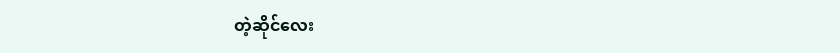တဲ့ဆိုင်လေး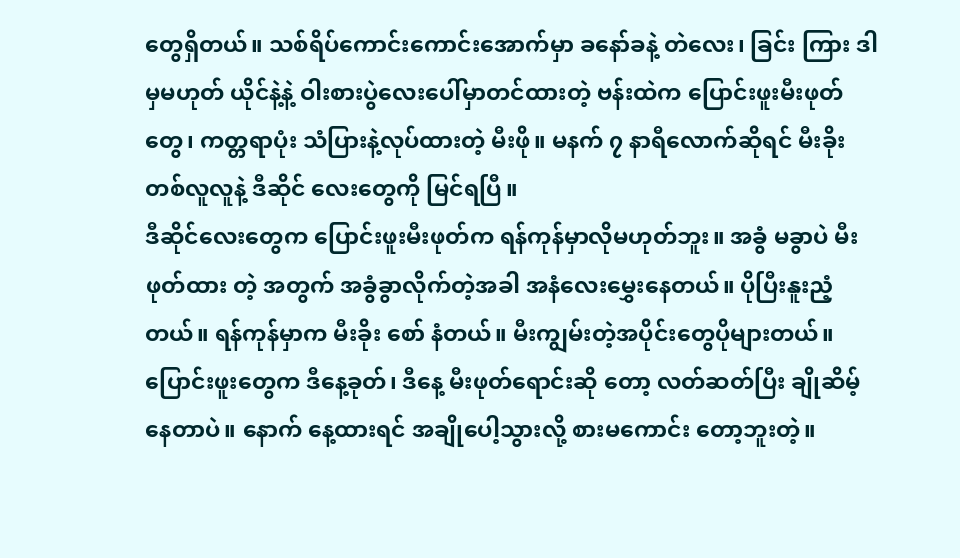တွေရှိတယ်။ သစ်ရိပ်ကောင်းကောင်းအောက်မှာ ခနော်ခနဲ့ တဲလေး၊ ခြင်း ကြား ဒါမှမဟုတ် ယိုင်နဲ့နဲ့ ဝါးစားပွဲလေးပေါ်မှာတင်ထားတဲ့ ဗန်းထဲက ပြောင်းဖူးမီးဖုတ်တွေ၊ ကတ္တရာပုံး သံပြားနဲ့လုပ်ထားတဲ့ မီးဖို။ မနက် ၇ နာရီလောက်ဆိုရင် မီးခိုးတစ်လူလူနဲ့ ဒီဆိုင် လေးတွေကို မြင်ရပြီ။
ဒီဆိုင်လေးတွေက ပြောင်းဖူးမီးဖုတ်က ရန်ကုန်မှာလိုမဟုတ်ဘူး။ အခွံ မခွာပဲ မီးဖုတ်ထား တဲ့ အတွက် အခွံခွာလိုက်တဲ့အခါ အနံလေးမွှေးနေတယ်။ ပိုပြီးနူးညံ့တယ်။ ရန်ကုန်မှာက မီးခိုး စော် နံတယ်။ မီးကျွမ်းတဲ့အပိုင်းတွေပိုများတယ်။ ပြောင်းဖူးတွေက ဒီနေ့ခုတ်၊ ဒီနေ့ မီးဖုတ်ရောင်းဆို တော့ လတ်ဆတ်ပြီး ချိုဆိမ့်နေတာပဲ။ နောက် နေ့ထားရင် အချိုပေါ့သွားလို့ စားမကောင်း တော့ဘူးတဲ့။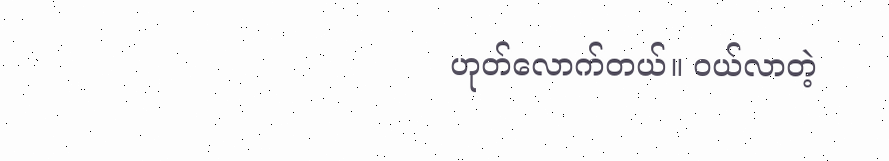ဟုတ်လောက်တယ်။ ဝယ်လာတဲ့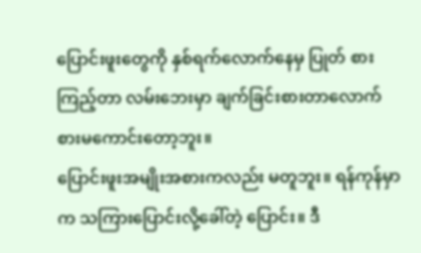ပြောင်းဖူးတွေကို နှစ်ရက်လောက်နေမှ ပြုတ် စား ကြည့်တာ လမ်းဘေးမှာ ချက်ခြင်းစားတာလောက် စားမကောင်းတော့ဘူး။
ပြောင်းဖူးအမျိုးအစားကလည်း မတူဘူး။ ရန်ကုန်မှာက သကြားပြောင်းလို့ခေါ်တဲ့ ပြောင်း။ ဒီ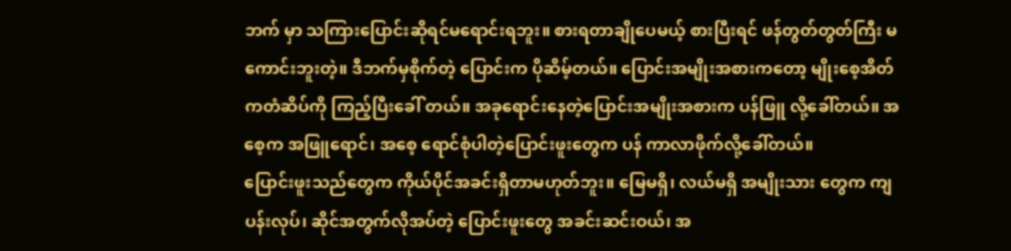ဘက် မှာ သကြားပြောင်းဆိုရင်မရောင်းရဘူး။ စားရတာချိုပေမယ့် စားပြီးရင် ဖန်တွတ်တွတ်ကြီး မကောင်းဘူးတဲ့။ ဒီဘက်မှစိုက်တဲ့ ပြောင်းက ပိုဆိမ့်တယ်။ ပြောင်းအမျိုးအစားကတော့ မျိုးစေ့အိတ်ကတံဆိပ်ကို ကြည့်ပြီးခေါ် တယ်။ အခုရောင်းနေတဲ့ပြောင်းအမျိုးအစားက ပန်ဖြူ လို့ခေါ်တယ်။ အစေ့က အဖြူရောင်၊ အစေ့ ရောင်စုံပါတဲ့ပြောင်းဖူးတွေက ပန် ကာလာဖိုက်လို့ခေါ်တယ်။
ပြောင်းဖူးသည်တွေက ကိုယ်ပိုင်အခင်းရှိတာမဟုတ်ဘူး။ မြေမရှိ၊ လယ်မရှိ အမျိုးသား တွေက ကျပန်းလုပ်၊ ဆိုင်အတွက်လိုအပ်တဲ့ ပြောင်းဖူးတွေ အခင်းဆင်းဝယ်၊ အ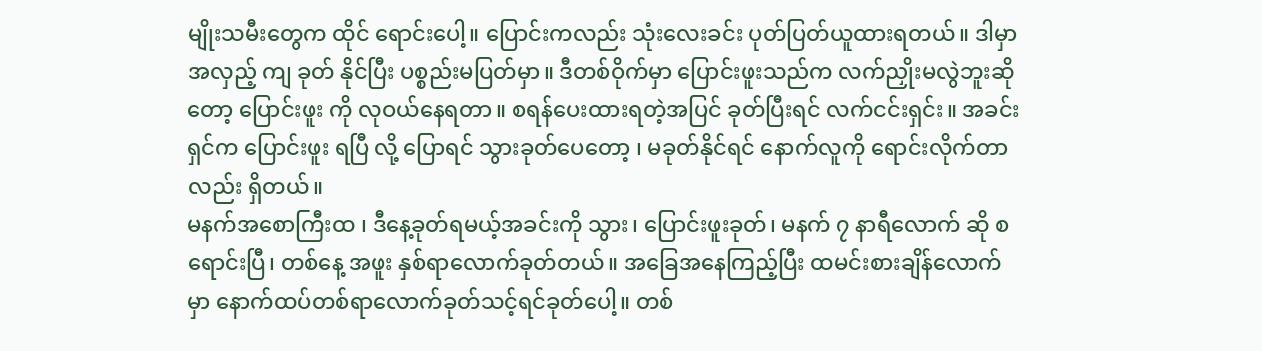မျိုးသမီးတွေက ထိုင် ရောင်းပေါ့။ ပြောင်းကလည်း သုံးလေးခင်း ပုတ်ပြတ်ယူထားရတယ်။ ဒါမှာ အလှည့် ကျ ခုတ် နိုင်ပြီး ပစ္စည်းမပြတ်မှာ။ ဒီတစ်ဝိုက်မှာ ပြောင်းဖူးသည်က လက်ညှိုးမလွဲဘူးဆိုတော့ ပြောင်းဖူး ကို လုဝယ်နေရတာ။ စရန်ပေးထားရတဲ့အပြင် ခုတ်ပြီးရင် လက်ငင်းရှင်း။ အခင်းရှင်က ပြောင်းဖူး ရပြီ လို့ ပြောရင် သွားခုတ်ပေတော့ ၊ မခုတ်နိုင်ရင် နောက်လူကို ရောင်းလိုက်တာလည်း ရှိတယ်။
မနက်အစောကြီးထ ၊ ဒီနေ့ခုတ်ရမယ့်အခင်းကို သွား၊ ပြောင်းဖူးခုတ်၊ မနက် ၇ နာရီလောက် ဆို စရောင်းပြီ၊ တစ်နေ့ အဖူး နှစ်ရာလောက်ခုတ်တယ်။ အခြေအနေကြည့်ပြီး ထမင်းစားချိန်လောက် မှာ နောက်ထပ်တစ်ရာလောက်ခုတ်သင့်ရင်ခုတ်ပေါ့။ တစ်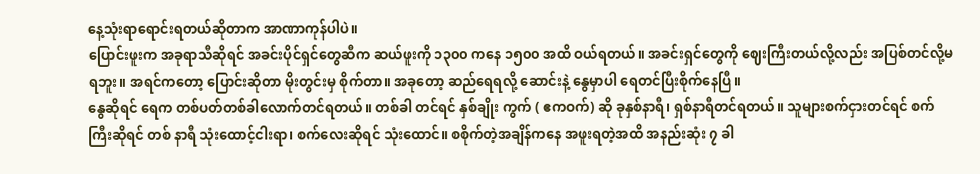နေ့သုံးရာရောင်းရတယ်ဆိုတာက အာဏာကုန်ပါပဲ။
ပြောင်းဖူးက အခုရာသီဆိုရင် အခင်းပိုင်ရှင်တွေဆီက ဆယ်ဖူးကို ၁၃၀၀ ကနေ ၁၅၀၀ အထိ ဝယ်ရတယ်။ အခင်းရှင်တွေကို ဈေးကြီးတယ်လို့လည်း အပြစ်တင်လို့မရဘူး။ အရင်ကတော့ ပြောင်းဆိုတာ မိုးတွင်းမှ စိုက်တာ။ အခုတော့ ဆည်ရေရလို့ ဆောင်းနဲ့ နွေမှာပါ ရေတင်ပြီးစိုက်နေပြီ။
နွေဆိုရင် ရေက တစ်ပတ်တစ်ခါလောက်တင်ရတယ်။ တစ်ခါ တင်ရင် နှစ်ချိုး ကွက် ( ဧကဝက်) ဆို ခုနှစ်နာရီ၊ ရှစ်နာရီတင်ရတယ်။ သူများစက်ငှားတင်ရင် စက်ကြီးဆိုရင် တစ် နာရီ သုံးထောင့်ငါးရာ၊ စက်လေးဆိုရင် သုံးထောင်။ စစိုက်တဲ့အချိန်ကနေ အဖူးရတဲ့အထိ အနည်းဆုံး ၇ ခါ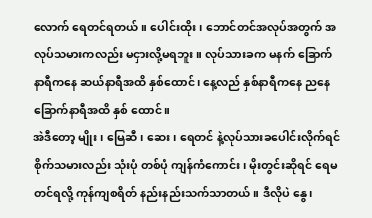လောက် ရေတင်ရတယ်။ ပေါင်းထိုး၊ ဘောင်တင်အလုပ်အတွက် အလုပ်သမားကလည်း မငှားလို့မရဘူး။ လုပ်သားခက မနက် ခြောက် နာရီကနေ ဆယ်နာရီအထိ နှစ်ထောင်၊ နေ့လည် နှစ်နာရီကနေ ညနေ ခြောက်နာရီအထိ နှစ် ထောင်။
အဲဒီတော့ မျိုး၊ မြေဆီ၊ ဆေး၊ ရေတင် နဲ့လုပ်သားခပေါင်းလိုက်ရင် စိုက်သမားလည်း သုံးပုံ တစ်ပုံ ကျန်ကံကောင်း၊ မိုးတွင်းဆိုရင် ရေမတင်ရလို့ ကုန်ကျစရိတ် နည်းနည်းသက်သာတယ်။ ဒီလိုပဲ နွေ၊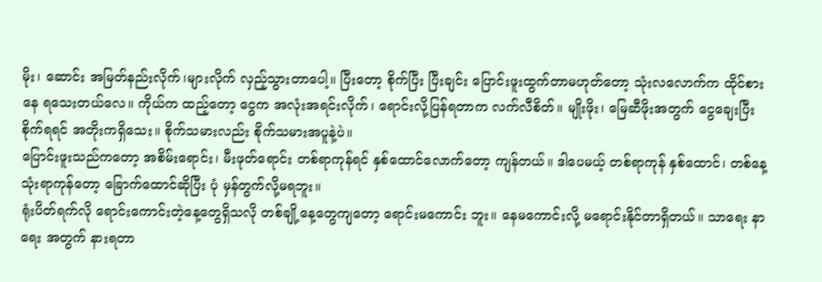မိုး၊ ဆောင်း အမြတ်နည်းလိုက်၊များလိုက် လှည့်သွားတာပေါ့။ ပြီးတော့ စိုက်ပြီး ပြီးချင်း ပြောင်းဖူးထွက်တာမဟုတ်တော့ သုံးလလောက်က ထိုင်စား နေ ရသေးတယ်လေ။ ကိုယ်က ထည့်တော့ ငွေက အလုံးအရင်းလိုက်၊ ရောင်းလို့ပြန်ရတာက လက်လီစိတ်။ မျိုးဖိုး၊ မြေဆီဖိုးအတွက် ငွေချေးပြီးစိုက်ရရင် အတိုးကရှိသေး။ စိုက်သမားလည်း စိုက်သမားအပူနဲ့ပဲ။
ပြောင်းဖူးသည်ကတော့ အစိမ်းရောင်း၊ မီးဖုတ်ရောင်း တစ်ရာကုန်ရင် နှစ်ထောင်လောက်တော့ ကျန်တယ်။ ဒါပေမယ့် တစ်ရာကုန် နှစ်ထောင်၊ တစ်နေ့ သုံးရာကုန်တော့ ခြောက်ထောင်ဆိုပြီး ပုံ မှန်တွက်လို့မရဘူး။
ရုံးပိတ်ရက်လို ရောင်းကောင်းတဲ့နေ့တွေရှိသလို တစ်ချို့နေ့တွေကျတော့ ရောင်းမကောင်း ဘူး။ နေမကောင်းလို့ မရောင်းနိုင်တာရှိတယ်။ သာရေး နာရေး အတွက် နားရတာ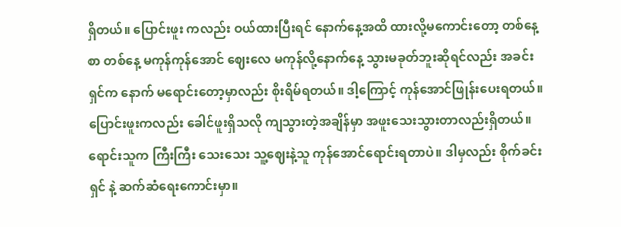ရှိတယ်။ ပြောင်းဖူး ကလည်း ဝယ်ထားပြီးရင် နောက်နေ့အထိ ထားလို့မကောင်းတော့ တစ်နေ့စာ တစ်နေ့ မကုန်ကုန်အောင် ဈေးလေ မကုန်လို့နောက်နေ့ သွားမခုတ်ဘူးဆိုရင်လည်း အခင်း ရှင်က နောက် မရောင်းတော့မှာလည်း စိုးရိမ်ရတယ်။ ဒါ့ကြောင့် ကုန်အောင်ဖြုန်းပေးရတယ်။ ပြောင်းဖူးကလည်း ခေါင်ဖူးရှိသလို ကျသွားတဲ့အချိန်မှာ အဖူးသေးသွားတာလည်းရှိတယ်။ ရောင်းသူက ကြီးကြီး သေးသေး သူ့ဈေးနဲ့သူ ကုန်အောင်ရောင်းရတာပဲ။ ဒါမှလည်း စိုက်ခင်း ရှင် နဲ့ ဆက်ဆံရေးကောင်းမှာ။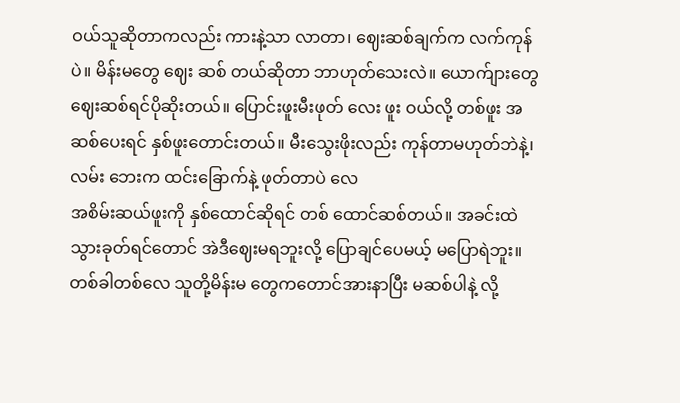ဝယ်သူဆိုတာကလည်း ကားနဲ့သာ လာတာ၊ ဈေးဆစ်ချက်က လက်ကုန်ပဲ။ မိန်းမတွေ ဈေး ဆစ် တယ်ဆိုတာ ဘာဟုတ်သေးလဲ။ ယောက်ျားတွေဈေးဆစ်ရင်ပိုဆိုးတယ်။ ပြောင်းဖူးမီးဖုတ် လေး ဖူး ဝယ်လို့ တစ်ဖူး အဆစ်ပေးရင် နှစ်ဖူးတောင်းတယ်။ မီးသွေးဖိုးလည်း ကုန်တာမဟုတ်ဘဲနဲ့၊လမ်း ဘေးက ထင်းခြောက်နဲ့ ဖုတ်တာပဲ လေ
အစိမ်းဆယ်ဖူးကို နှစ်ထောင်ဆိုရင် တစ် ထောင်ဆစ်တယ်။ အခင်းထဲသွားခုတ်ရင်တောင် အဲဒီဈေးမရဘူးလို့ ပြောချင်ပေမယ့် မပြောရဲဘူး။ တစ်ခါတစ်လေ သူတို့မိန်းမ တွေကတောင်အားနာပြီး မဆစ်ပါနဲ့ လို့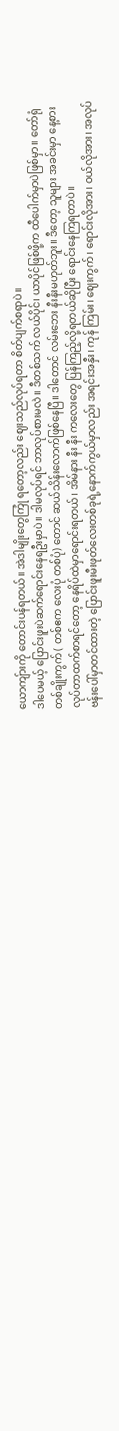ယောကျ်ားကို တောင်းပန်ရတယ်။ အဲဒါမျိုးတွေကြုံ ရတော့လည်း ဈေးသည်လုပ်ရတာ စိတ်ပျက်စရာပဲ။
ဒါပေမယ့် ပြောင်းဖူးပဲဆက်ရောင်းနေရဦးမှာပဲ။ ဒါမလုပ်ရင် ဘာလုပ်စားမလဲ။ ဒီတစ်သက် လယ်ပိုင်၊ ယာပိုင်ဖြစ်ဖို့က ထီပေါက်မှာပဲဖြစ်မှာ။ တော်ရုံ တစ်ချိုးကွက် ( တစ်ဧက လေးပုံ တစ်ပုံ) တောင် ဆယ်သိန်းလောက်ဖြစ်နေပြီ။ ဒါတောင် လမ်းဘေး နီးနီးမဟုတ်ဘူး။ ဒီတော့ သူများ အခင်းမှာ နေ့စားလုပ်တာထက်စာရင်တော့ နေရိပ်ထဲမှာရောင်းရတယ်၊ အိမ်နား နီး နီး ကလေးတွေ ပြန်ကြည့်လို့ရတယ်ဆိုပြီး ရောင်းနေကြရတာပဲ။
ဗန်းပေါ်မှာတင်ထားတဲ့ ပြောင်းဖူးမီးဖုတ်လေးတစ်ခုရဲ့နောက်ကွယ်မှာလည်း အရင်းအနှီး၊ ကုန် ကြမ်း၊ ဈေးကွက် ၊ ရောင်းလိုအား၊ ဝယ်လိုအား၊ အလုပ်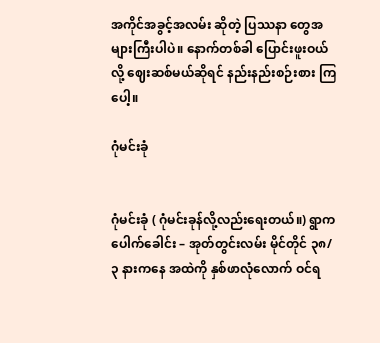အကိုင်အခွင့်အလမ်း ဆိုတဲ့ ပြဿနာ တွေအများကြီးပါပဲ။ နောက်တစ်ခါ ပြောင်းဖူးဝယ်လို့ ဈေးဆစ်မယ်ဆိုရင် နည်းနည်းစဉ်းစား ကြ ပေါ့။

ဂုံမင်းခုံ


ဂုံမင်းခုံ ( ဂုံမင်းခုန်လို့လည်းရေးတယ်။) ရွာက ပေါက်ခေါင်း – အုတ်တွင်းလမ်း မိုင်တိုင် ၃၈/ ၃ နားကနေ အထဲကို နှစ်ဖာလုံလောက် ဝင်ရ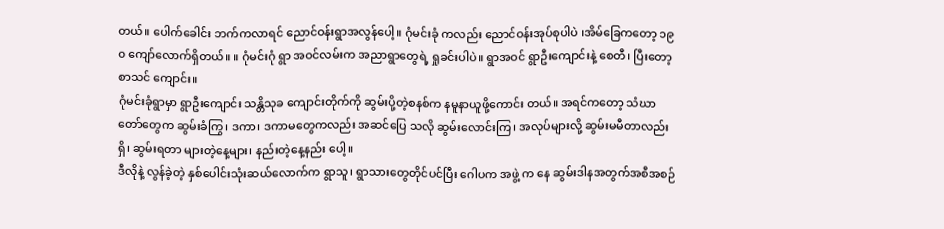တယ်။ ပေါက်ခေါင်း ဘက်ကလာရင် ညောင်ဝန်းရွာအလွန်ပေါ့။ ဂုံမင်းခုံ ကလည်း ညောင်ဝန်းအုပ်စုပါပဲ ၊အိမ်ခြေကတော့ ၁၉ ၀ ကျော်လောက်ရှိတယ်။ ။ ဂုံမင်းဂုံ ရွာ အဝင်လမ်းက အညာရွာတွေရဲ့ ရှုခင်းပါပဲ။ ရွာအဝင် ရွာဦးကျောင်းနဲ့ စေတီ၊ ပြီးတော့ စာသင် ကျောင်း။
ဂုံမင်းခုံရွာမှာ ရွာဦးကျောင်း သန္တိသုခ ကျောင်းတိုက်ကို ဆွမ်းပို့တဲ့စနစ်က နမူနာယူဖို့ကောင်း တယ်။ အရင်ကတော့ သံဃာတော်တွေက ဆွမ်းခံကြွ၊ ဒကာ၊ ဒကာမတွေကလည်း အဆင်ပြေ သလို ဆွမ်းလောင်းကြ၊ အလုပ်များလို့ ဆွမ်းမမီတာလည်းရှိ၊ ဆွမ်းရတာ များတဲ့နေ့များ၊ နည်းတဲ့နေ့နည်း ပေါ့။
ဒီလိုနဲ့ လွန်ခဲ့တဲ့ နှစ်ပေါင်းသုံးဆယ်လောက်က ရွာသူ၊ ရွာသားတွေတိုင်ပင်ပြီး ဂေါပက အဖွဲ့ က နေ ဆွမ်းဒါနအတွက်အစီအစဉ်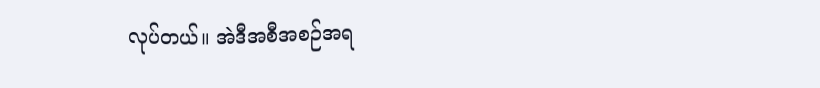လုပ်တယ်။ အဲဒီအစီအစဉ်အရ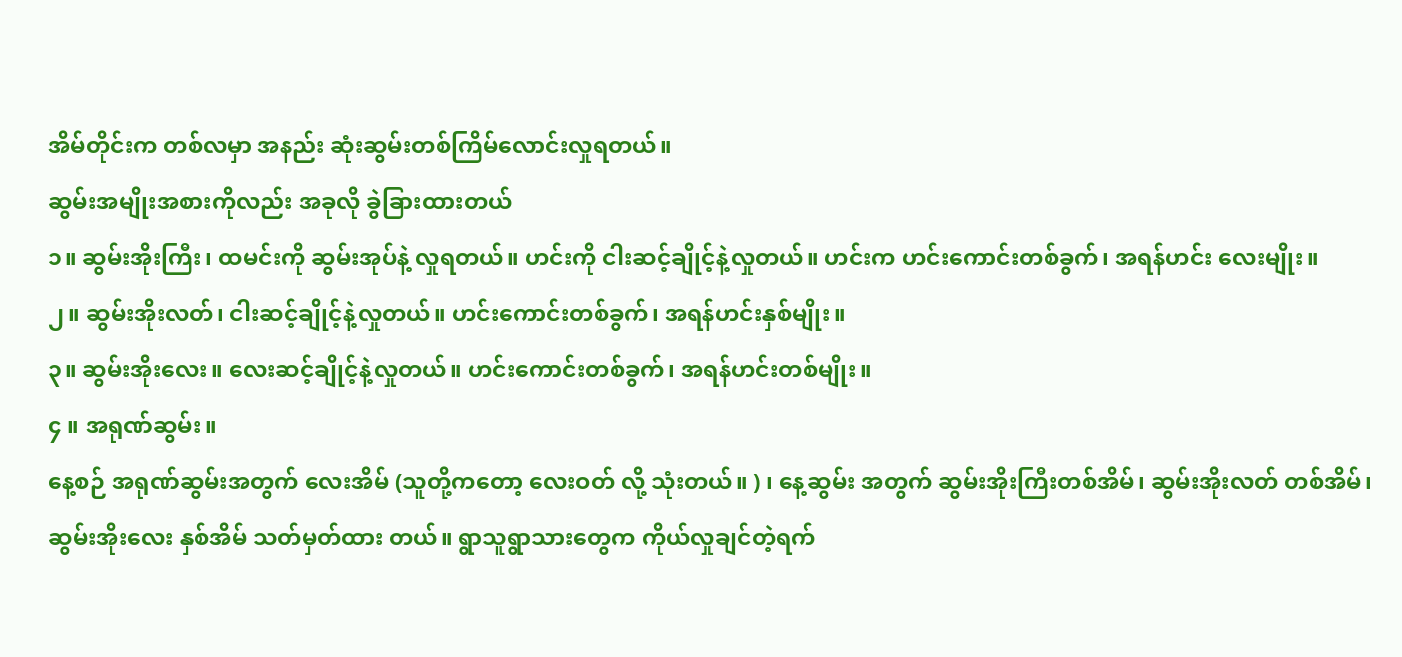အိမ်တိုင်းက တစ်လမှာ အနည်း ဆုံးဆွမ်းတစ်ကြိမ်လောင်းလှုရတယ်။
ဆွမ်းအမျိုးအစားကိုလည်း အခုလို ခွဲခြားထားတယ်
၁။ ဆွမ်းအိုးကြီး၊ ထမင်းကို ဆွမ်းအုပ်နဲ့ လှုရတယ်။ ဟင်းကို ငါးဆင့်ချိုင့်နဲ့လှုတယ်။ ဟင်းက ဟင်းကောင်းတစ်ခွက်၊ အရန်ဟင်း လေးမျိုး။
၂။ ဆွမ်းအိုးလတ်၊ ငါးဆင့်ချိုင့်နဲ့လှုတယ်။ ဟင်းကောင်းတစ်ခွက်၊ အရန်ဟင်းနှစ်မျိုး။
၃။ ဆွမ်းအိုးလေး။ လေးဆင့်ချိုင့်နဲ့လှုတယ်။ ဟင်းကောင်းတစ်ခွက်၊ အရန်ဟင်းတစ်မျိုး။
၄ ။ အရုဏ်ဆွမ်း။
နေ့စဉ် အရုဏ်ဆွမ်းအတွက် လေးအိမ် (သူတို့ကတော့ လေးဝတ် လို့ သုံးတယ်။ ) ၊ နေ့ဆွမ်း အတွက် ဆွမ်းအိုးကြီးတစ်အိမ်၊ ဆွမ်းအိုးလတ် တစ်အိမ်၊ ဆွမ်းအိုးလေး နှစ်အိမ် သတ်မှတ်ထား တယ်။ ရွာသူရွာသားတွေက ကိုယ်လှုချင်တဲ့ရက်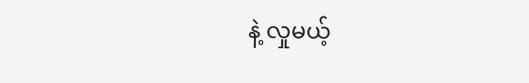နဲ့ လှုမယ့်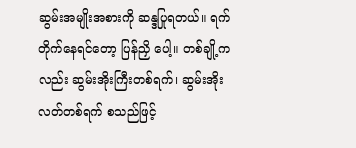ဆွမ်းအမျိုးအစားကို ဆန္ဒပြုရတယ်။ ရက်တိုက်နေရင်တော့ ပြန်ညှိ ပေါ့။ တစ်ချို့ကလည်း ဆွမ်းအိုးကြီးတစ်ရက်၊ ဆွမ်းအိုးလတ်တစ်ရက် စသည်ဖြင့်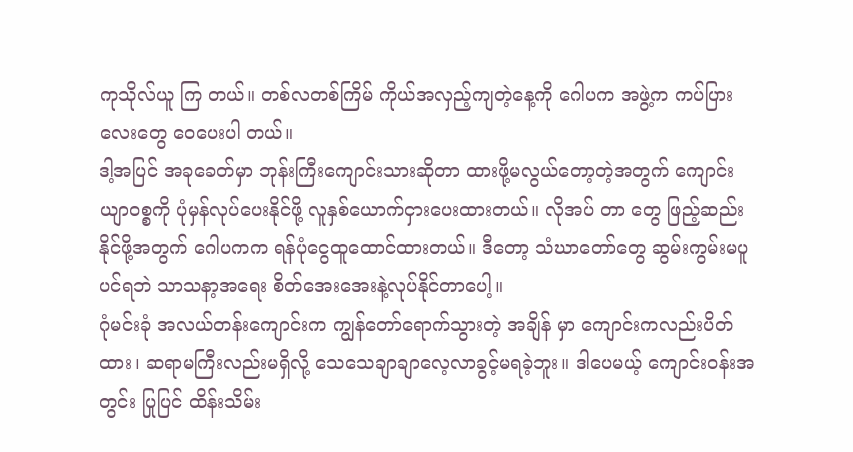ကုသိုလ်ယူ ကြ တယ်။ တစ်လတစ်ကြိမ် ကိုယ်အလှည့်ကျတဲ့နေ့ကို ဂေါပက အဖွဲ့က ကပ်ပြားလေးတွေ ဝေပေးပါ တယ်။
ဒါ့အပြင် အခုခေတ်မှာ ဘုန်းကြီးကျောင်းသားဆိုတာ ထားဖို့မလွယ်တော့တဲ့အတွက် ကျောင်း ယျာဝစ္စကို ပုံမှန်လုပ်ပေးနိုင်ဖို့ လူနှစ်ယောက်ငှားပေးထားတယ်။ လိုအပ် တာ တွေ ဖြည့်ဆည်းနိုင်ဖို့အတွက် ဂေါပကက ရန်ပုံငွေထူထောင်ထားတယ်။ ဒီတော့ သံဃာတော်တွေ ဆွမ်းကွမ်းမပူပင်ရဘဲ သာသနာ့အရေး စိတ်အေးအေးနဲ့လုပ်နိုင်တာပေါ့။
ဂုံမင်းခုံ အလယ်တန်းကျောင်းက ကျွန်တော်ရောက်သွားတဲ့ အချိန် မှာ ကျောင်းကလည်းပိတ်ထား၊ ဆရာမကြီးလည်းမရှိလို့ သေသေချာချာလေ့လာခွင့်မရခဲ့ဘူး။ ဒါပေမယ့် ကျောင်းဝန်းအတွင်း ပြုပြင် ထိန်းသိမ်း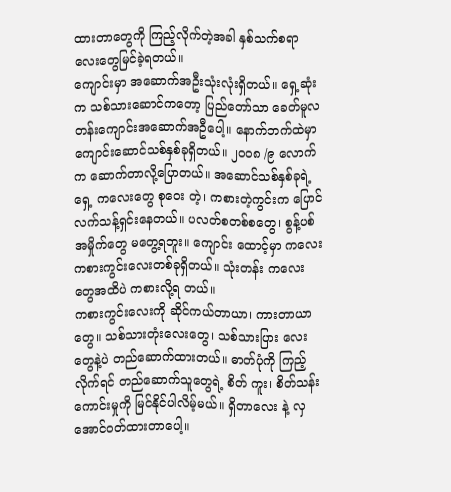ထားတာတွေကို ကြည့်လိုက်တဲ့အခါ နှစ်သက်စရာလေးတွေမြင်ခဲ့ရတယ်။
ကျောင်းမှာ အဆောက်အဦးသုံးလုံးရှိတယ်။ ရှေ့ဆုံးက သစ်သားဆောင်ကတော့ ပြည်တော်သာ ခေတ်မူလတန်းကျောင်းအဆောက်အဦပေါ့။ နောက်ဘက်ထဲမှာ ကျောင်းဆောင်သစ်နှစ်ခုရှိတယ်။ ၂၀၀၈ /၉ လောက်က ဆောက်တာလို့ပြောတယ်။ အဆောင်သစ်နှစ်ခုရဲ့ ရှေ့ ကလေးတွေ စုဝေး တဲ့၊ ကစားတဲ့ကွင်းက ပြောင်လက်သန့်ရှင်းနေတယ်။ ပလတ်စတစ်စတွေ၊ စွန့်ပစ်အမှိုက်တွေ မတွေ့ရဘူး။ ကျောင်း ထောင့်မှာ ကလေးကစားကွင်းလေးတစ်ခုရှိတယ်။ သုံးတန်း ကလေးတွေအထိပဲ ကစားလို့ရ တယ်။
ကစားကွင်းလေးကို ဆိုင်ကယ်တာယာ၊ ကားတာယာတွေ။ သစ်သားတုံးလေးတွေ၊ သစ်သားပြား လေးတွေနဲ့ပဲ တည်ဆောက်ထားတယ်။ ဓာတ်ပုံကို ကြည့်လိုက်ရင် တည်ဆောက်သူတွေရဲ့ စိတ် ကူး၊ စိတ်သန်းကောင်းမှုကို မြင်နိုင်ပါလိမ့်မယ်။ ရှိတာလေး နဲ့ လှအောင်ဝတ်ထားတာပေါ့။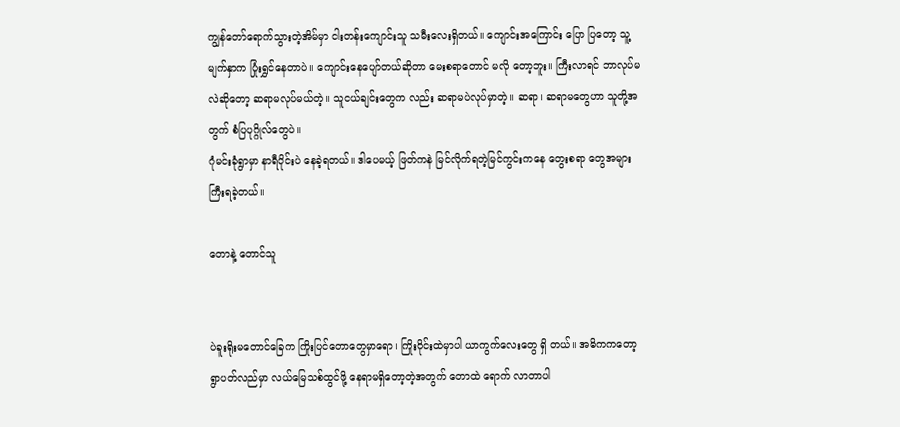ကျွန်တော်ရောက်သွားတဲ့အိမ်မှာ ငါးတန်းကျောင်းသူ သမီးလေးရှိတယ်။ ကျောင်းအကြောင်း ပြော ပြတော့ သူ့မျက်နှာက ပြုံးရွှင်နေတာပဲ။ ကျောင်းနေပျော်တယ်ဆိုတာ မေးစရာတောင် မလို တော့ဘူး။ ကြီးလာရင် ဘာလုပ်မလဲဆိုတော့ ဆရာမလုပ်မယ်တဲ့။ သူငယ်ချင်းတွေက လည်း ဆရာမပဲလုပ်မှာတဲ့။ ဆရာ၊ ဆရာမတွေဟာ သူတို့အတွက် စံပြပုဂ္ဂိုလ်တွေပဲ။
ဂုံမင်းခုံရွာမှာ နာရီပိုင်းပဲ နေခဲ့ရတယ်။ ဒါပေမယ့် ဖြတ်ကနဲ မြင်လိုက်ရတဲ့မြင်ကွင်းကနေ တွေးစရာ တွေအများကြီးရခဲ့တယ်။

တောနဲ့ တောင်သူ


ပဲခူးရိုးမတောင်ခြေက ကြိုးပြင်တောတွေမှာရော၊ ကြိုးဝိုင်းထဲမှာပါ ယာကွက်လေးတွေ ရှိ တယ်။ အဓိကကတော့ ရွာပတ်လည်မှာ လယ်မြေသစ်ထွင်ဖို့ နေရာမရှိတော့တဲ့အတွက် တောထဲ ရောက် လာတာပါ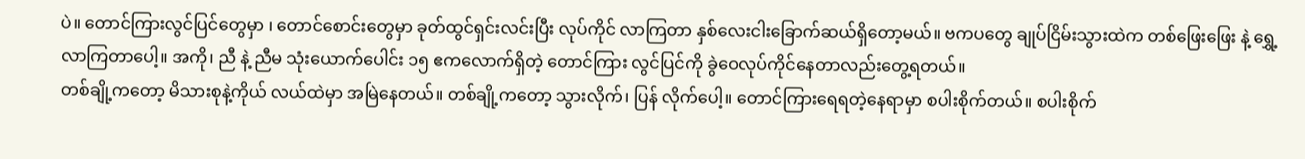ပဲ။ တောင်ကြားလွင်ပြင်တွေမှာ ၊ တောင်စောင်းတွေမှာ ခုတ်ထွင်ရှင်းလင်းပြီး လုပ်ကိုင် လာကြတာ နှစ်လေးငါးခြောက်ဆယ်ရှိတော့မယ်။ ဗကပတွေ ချုပ်ငြိမ်းသွားထဲက တစ်ဖြေးဖြေး နဲ့ ရွှေ့လာကြတာပေါ့။ အကို၊ ညီ နဲ့ ညီမ သုံးယောက်ပေါင်း ၁၅ ဧကလောက်ရှိတဲ့ တောင်ကြား လွင်ပြင်ကို ခွဲဝေလုပ်ကိုင်နေတာလည်းတွေ့ရတယ်။
တစ်ချို့ကတော့ မိသားစုနဲ့ကိုယ် လယ်ထဲမှာ အမြဲနေတယ်။ တစ်ချို့ကတော့ သွားလိုက်၊ ပြန် လိုက်ပေါ့။ တောင်ကြားရေရတဲ့နေရာမှာ စပါးစိုက်တယ်။ စပါးစိုက်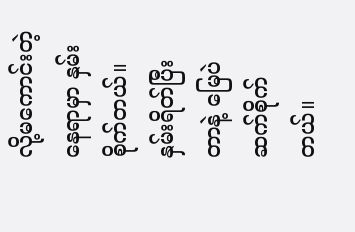လို့မကောင်းတဲ့နေရာမှာ နှမ်း စိုက်တယ်။ နှမ်းရိတ်ပြီးတာနဲ့ မြေပဲဆက်စိုက်တယ်။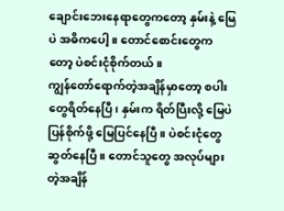ချောင်းဘေးနေရာတွေကတော့ နှမ်းနဲ့ မြေပဲ အဓိကပေါ့။ တောင်စောင်းတွေကတော့ ပဲစင်းငုံစိုက်တယ်။
ကျွန်တော်ရောက်တဲ့အချိန်မှာတော့ စပါးတွေရိတ်နေပြီ၊ နှမ်းက ရိတ်ပြီးလို့ မြေပဲပြန်စိုက်ဖို့ မြေပြင်နေပြီ။ ပဲစင်းငုံတွေ ဆွတ်နေပြီ။ တောင်သူတွေ အလုပ်များတဲ့အချိန်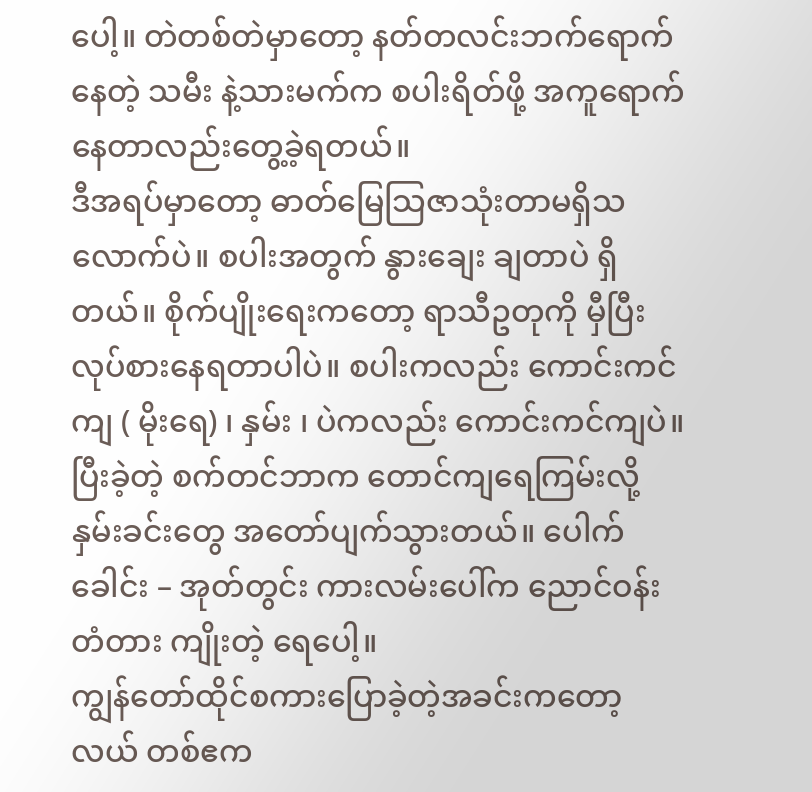ပေါ့။ တဲတစ်တဲမှာတော့ နတ်တလင်းဘက်ရောက်နေတဲ့ သမီး နဲ့သားမက်က စပါးရိတ်ဖို့ အကူရောက်နေတာလည်းတွေ့ခဲ့ရတယ်။
ဒီအရပ်မှာတော့ ဓာတ်မြေသြဇာသုံးတာမရှိသလောက်ပဲ။ စပါးအတွက် နွားချေး ချတာပဲ ရှိ တယ်။ စိုက်ပျိုးရေးကတော့ ရာသီဥတုကို မှီပြီး လုပ်စားနေရတာပါပဲ။ စပါးကလည်း ကောင်းကင်ကျ ( မိုးရေ) ၊ နှမ်း ၊ ပဲကလည်း ကောင်းကင်ကျပဲ။ ပြီးခဲ့တဲ့ စက်တင်ဘာက တောင်ကျရေကြမ်းလို့ နှမ်းခင်းတွေ အတော်ပျက်သွားတယ်။ ပေါက်ခေါင်း – အုတ်တွင်း ကားလမ်းပေါ်က ညောင်ဝန်းတံတား ကျိုးတဲ့ ရေပေါ့။
ကျွန်တော်ထိုင်စကားပြောခဲ့တဲ့အခင်းကတော့ လယ် တစ်ဧက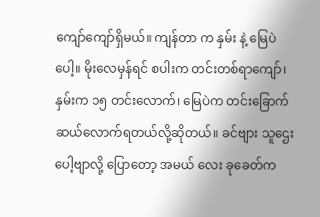ကျော်ကျော်ရှိမယ်။ ကျန်တာ က နှမ်း နဲ့ မြေပဲပေါ့။ မိုးလေမှန်ရင် စပါးက တင်းတစ်ရာကျော်၊ နှမ်းက ၁၅ တင်းလောက်၊ မြေပဲက တင်းခြောက် ဆယ်လောက်ရတယ်လို့ဆိုတယ်။ ခင်ဗျား သူဌေးပေါ့ဗျာလို့ ပြောတော့ အမယ် လေး ခုခေတ်က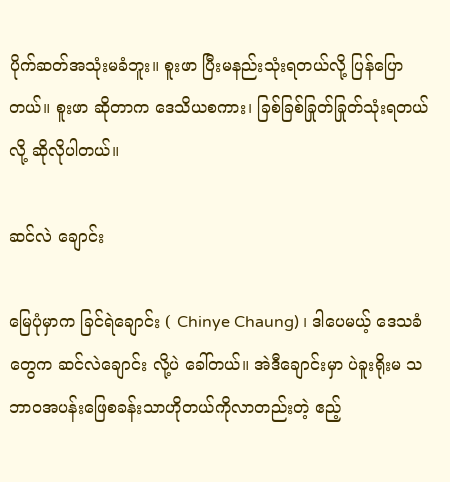ပိုက်ဆတ်အသုံးမခံဘူး။ စူးဖာ ပြီးမနည်းသုံးရတယ်လို့ ပြန်ပြော တယ်။ စူးဖာ ဆိုတာက ဒေသိယစကား၊ ခြစ်ခြစ်ခြုတ်ခြုတ်သုံးရတယ်လို့ ဆိုလိုပါတယ်။

ဆင်လဲ ချောင်း

မြေပုံမှာက ခြင်ရဲချောင်း ( Chinye Chaung) ၊ ဒါပေမယ့် ဒေသခံတွေက ဆင်လဲချောင်း လို့ပဲ ခေါ်တယ်။ အဲဒီချောင်းမှာ ပဲခူးရိုးမ သဘာဝအပန်းဖြေစခန်းသာဟိုတယ်ကိုလာတည်းတဲ့ ဧည့်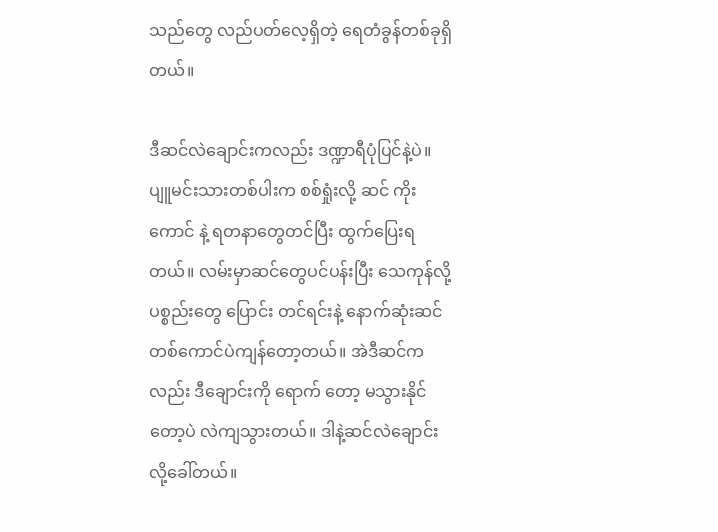သည်တွေ လည်ပတ်လေ့ရှိတဲ့ ရေတံခွန်တစ်ခုရှိတယ်။

ဒီဆင်လဲချောင်းကလည်း ဒဏ္ဍာရီပုံပြင်နဲ့ပဲ။ ပျူမင်းသားတစ်ပါးက စစ်ရှုံးလို့ ဆင် ကိုးကောင် နဲ့ ရတနာတွေတင်ပြီး ထွက်ပြေးရတယ်။ လမ်းမှာဆင်တွေပင်ပန်းပြီး သေကုန်လို့ ပစ္စည်းတွေ ပြောင်း တင်ရင်းနဲ့ နောက်ဆုံးဆင်တစ်ကောင်ပဲကျန်တော့တယ်။ အဲဒီဆင်ကလည်း ဒီချောင်းကို ရောက် တော့ မသွားနိုင်တော့ပဲ လဲကျသွားတယ်။ ဒါနဲ့ဆင်လဲချောင်း လို့ခေါ်တယ်။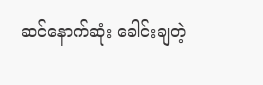ဆင်နောက်ဆုံး ခေါင်းချတဲ့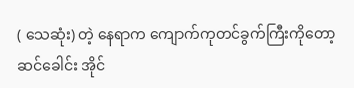( သေဆုံး) တဲ့ နေရာက ကျောက်ကုတင်ခွက်ကြီးကိုတော့ ဆင်ခေါင်း အိုင်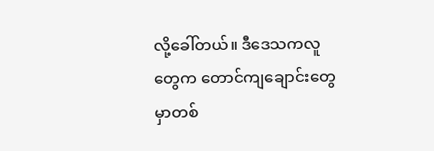လို့ခေါ်တယ်။ ဒီဒေသကလူတွေက တောင်ကျချောင်းတွေမှာတစ်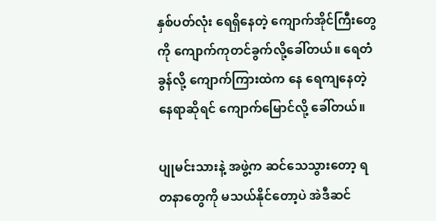နှစ်ပတ်လုံး ရေရှိနေတဲ့ ကျောက်အိုင်ကြီးတွေကို ကျောက်ကုတင်ခွက်လို့ခေါ်တယ်။ ရေတံခွန်လို့ ကျောက်ကြားထဲက နေ ရေကျနေတဲ့နေရာဆိုရင် ကျောက်မြောင်လို့ ခေါ်တယ်။

ပျုမင်းသားနဲ့ အဖွဲ့က ဆင်သေသွားတော့ ရတနာတွေကို မသယ်နိုင်တော့ပဲ အဲဒီဆင်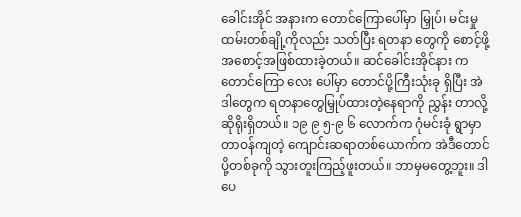ခေါင်းအိုင် အနားက တောင်ကြောပေါ်မှာ မြှုပ်၊ မင်းမှုထမ်းတစ်ချို့ကိုလည်း သတ်ပြီး ရတနာ တွေကို စောင့်ဖို့အစောင့်အဖြစ်ထားခဲ့တယ်။ ဆင်ခေါင်းအိုင်နား က တောင်ကြော လေး ပေါ်မှာ တောင်ပို့ကြီးသုံးခု ရှိပြီး အဲဒါတွေက ရတနာတွေမြှုပ်ထားတဲ့နေရာကို ညွှန်း တာလို့ ဆိုရိုးရှိတယ်။ ၁၉ ၉ ၅-၉ ၆ လောက်က ဂုံမင်းခုံ ရွာမှာတာဝန်ကျတဲ့ ကျောင်းဆရာတစ်ယောက်က အဲဒီတောင်ပို့တစ်ခုကို သွားတူးကြည့်ဖူးတယ်။ ဘာမှမတွေ့ဘူး။ ဒါပေ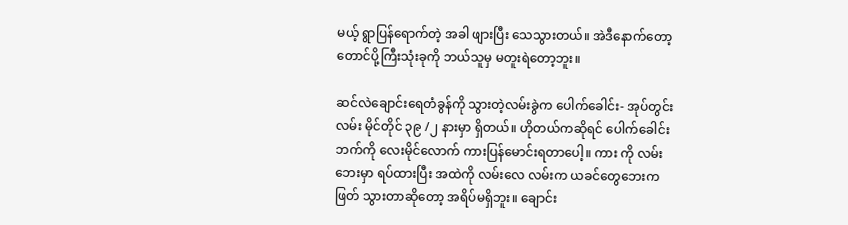မယ့် ရွာပြန်ရောက်တဲ့ အခါ ဖျားပြီး သေသွားတယ်။ အဲဒီနောက်တော့ တောင်ပို့ကြီးသုံးခုကို ဘယ်သူမှ မတူးရဲတော့ဘူး။

ဆင်လဲချောင်းရေတံခွန်ကို သွားတဲ့လမ်းခွဲက ပေါက်ခေါင်း- အုပ်တွင်းလမ်း မိုင်တိုင် ၃၉ /၂ နားမှာ ရှိတယ်။ ဟိုတယ်ကဆိုရင် ပေါက်ခေါင်းဘက်ကို လေးမိုင်လောက် ကားပြန်မောင်းရတာပေါ့။ ကား ကို လမ်းဘေးမှာ ရပ်ထားပြီး အထဲကို လမ်းလေ လမ်းက ယခင်တွေဘေးက ဖြတ် သွားတာဆိုတော့ အရိပ်မရှိဘူး။ ချောင်း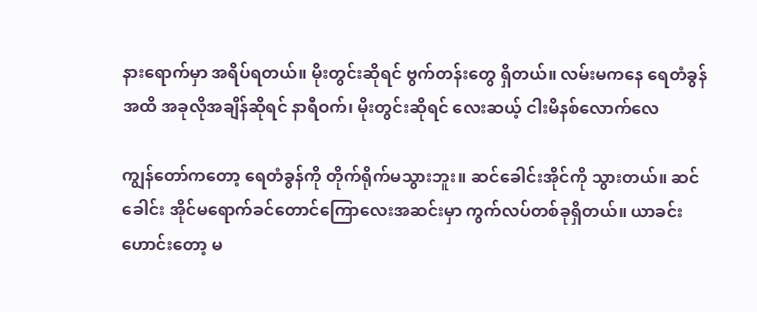နားရောက်မှာ အရိပ်ရတယ်။ မိုးတွင်းဆိုရင် ဗွက်တန်းတွေ ရှိတယ်။ လမ်းမကနေ ရေတံခွန်အထိ အခုလိုအချိန်ဆိုရင် နာရီဝက်၊ မိုးတွင်းဆိုရင် လေးဆယ့် ငါးမိနစ်လောက်လေ

ကျွန်တော်ကတော့ ရေတံခွန်ကို တိုက်ရိုက်မသွားဘူး။ ဆင်ခေါင်းအိုင်ကို သွားတယ်။ ဆင်ခေါင်း အိုင်မရောက်ခင်တောင်ကြောလေးအဆင်းမှာ ကွက်လပ်တစ်ခုရှိတယ်။ ယာခင်းဟောင်းတော့ မ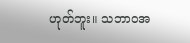ဟုတ်ဘူး။ သဘာဝအ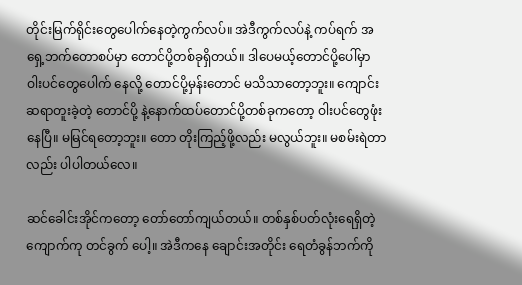တိုင်းမြက်ရိုင်းတွေပေါက်နေတဲ့ကွက်လပ်။ အဲဒီကွက်လပ်နဲ့ ကပ်ရက် အရှေ့ဘက်တောစပ်မှာ တောင်ပို့တစ်ခုရှိတယ်။ ဒါပေမယ့်တောင်ပို့ပေါ်မှာ ဝါးပင်တွေပေါက် နေလို့ တောင်ပို့မှန်းတောင် မသိသာတော့ဘူး။ ကျောင်းဆရာတူးခဲ့တဲ့ တောင်ပို့ နဲ့နောက်ထပ်တောင်ပို့တစ်ခုကတော့ ဝါးပင်တွေဖုံးနေပြီ။ မမြင်ရတော့ဘူး။ တော တိုးကြည့်ဖို့လည်း မလွယ်ဘူး။ မစမ်းရဲတာလည်း ပါပါတယ်လေ။

ဆင်ခေါင်းအိုင်ကတော့ တော်တော်ကျယ်တယ်။ တစ်နှစ်ပတ်လုံးရေရှိတဲ့ ကျောက်ကု တင်ခွက် ပေါ့။ အဲဒီကနေ ချောင်းအတိုင်း ရေတံခွန်ဘက်ကို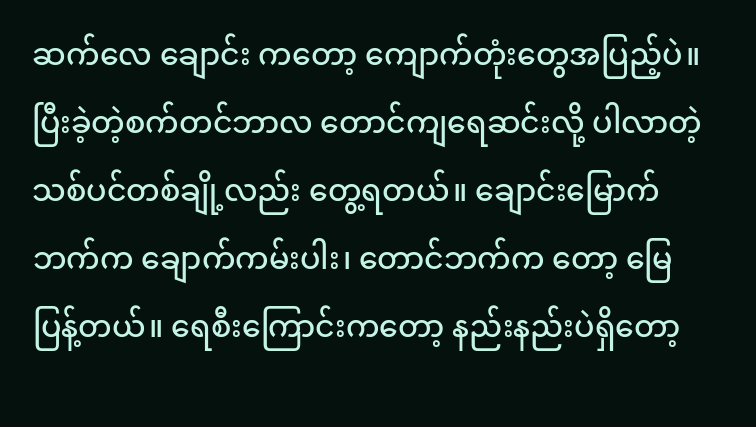ဆက်လေ ချောင်း ကတော့ ကျောက်တုံးတွေအပြည့်ပဲ။ ပြီးခဲ့တဲ့စက်တင်ဘာလ တောင်ကျရေဆင်းလို့ ပါလာတဲ့ သစ်ပင်တစ်ချို့လည်း တွေ့ရတယ်။ ချောင်းမြောက်ဘက်က ချောက်ကမ်းပါး၊ တောင်ဘက်က တော့ မြေပြန့်တယ်။ ရေစီးကြောင်းကတော့ နည်းနည်းပဲရှိတော့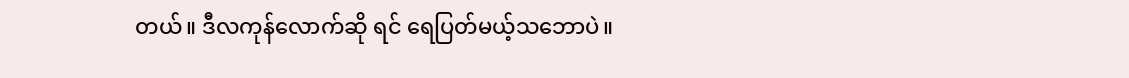တယ်။ ဒီလကုန်လောက်ဆို ရင် ရေပြတ်မယ့်သဘောပဲ။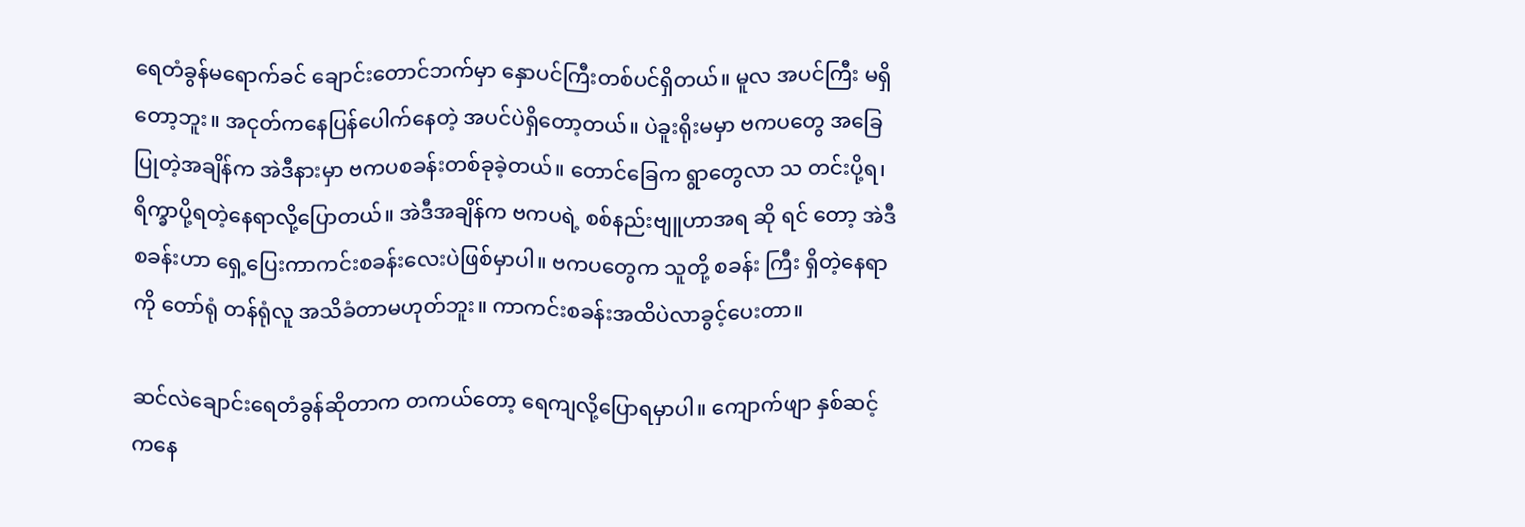ရေတံခွန်မရောက်ခင် ချောင်းတောင်ဘက်မှာ နှောပင်ကြီးတစ်ပင်ရှိတယ်။ မူလ အပင်ကြီး မရှိ တော့ဘူး။ အငုတ်ကနေပြန်ပေါက်နေတဲ့ အပင်ပဲရှိတော့တယ်။ ပဲခူးရိုးမမှာ ဗကပတွေ အခြေ ပြုတဲ့အချိန်က အဲဒီနားမှာ ဗကပစခန်းတစ်ခုခဲ့တယ်။ တောင်ခြေက ရွာတွေလာ သ တင်းပို့ရ၊ ရိက္ခာပို့ရတဲ့နေရာလို့ပြောတယ်။ အဲဒီအချိန်က ဗကပရဲ့ စစ်နည်းဗျူဟာအရ ဆို ရင် တော့ အဲဒီစခန်းဟာ ရှေ့ပြေးကာကင်းစခန်းလေးပဲဖြစ်မှာပါ။ ဗကပတွေက သူတို့ စခန်း ကြီး ရှိတဲ့နေရာကို တော်ရုံ တန်ရုံလူ အသိခံတာမဟုတ်ဘူး။ ကာကင်းစခန်းအထိပဲလာခွင့်ပေးတာ။

ဆင်လဲချောင်းရေတံခွန်ဆိုတာက တကယ်တော့ ရေကျလို့ပြောရမှာပါ။ ကျောက်ဖျာ နှစ်ဆင့် ကနေ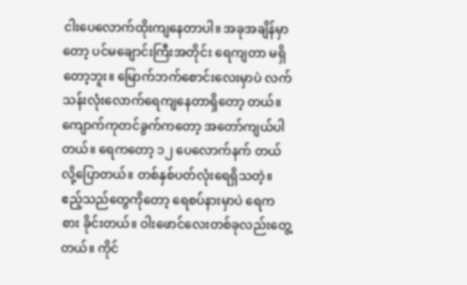ငါးပေလောက်ထိုးကျနေတာပါ။ အခုအချိန်မှာတော့ ပင်မချောင်းကြီးအတိုင်း ရေကျတာ မရှိတော့ဘူး။ မြောက်ဘက်စောင်းလေးမှာပဲ လက်သန်းလုံးလောက်ရေကျနေတာရှိတော့ တယ်။ ကျောက်ကုတင်ခွက်ကတော့ အတော်ကျယ်ပါတယ်။ ရေကတော့ ၁၂ ပေလောက်နက် တယ်လို့ပြောတယ်။ တစ်နှစ်ပတ်လုံးရေရှိသတဲ့။ ဧည့်သည်တွေကိုတော့ ရေစပ်နားမှာပဲ ရေကစား ခိုင်းတယ်။ ဝါးဖောင်လေးတစ်ခုလည်းတွေ့တယ်။ ကိုင်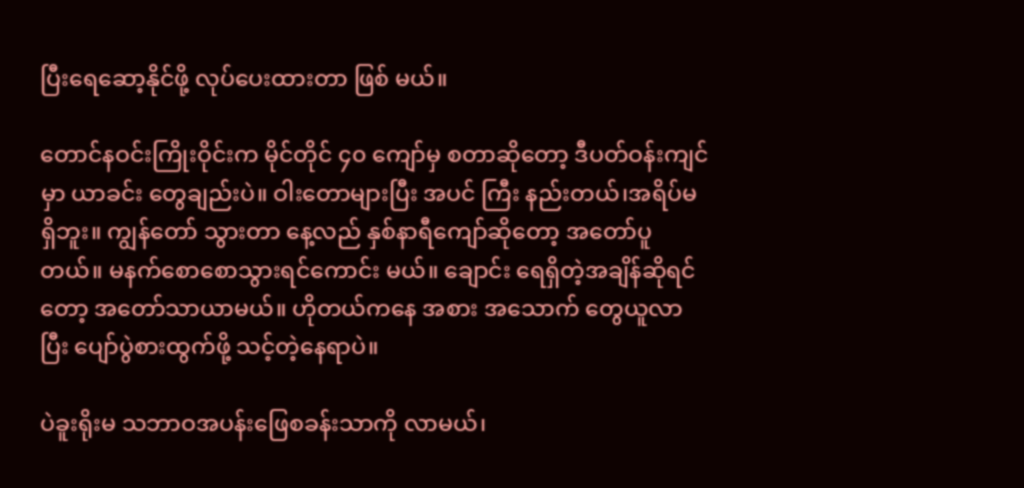ပြီးရေဆော့နိုင်ဖို့ လုပ်ပေးထားတာ ဖြစ် မယ်။

တောင်နဝင်းကြိုးဝိုင်းက မိုင်တိုင် ၄၀ ကျော်မှ စတာဆိုတော့ ဒီပတ်ဝန်းကျင် မှာ ယာခင်း တွေချည်းပဲ။ ဝါးတောများပြီး အပင် ကြီး နည်းတယ်၊အရိပ်မရှိဘူး။ ကျွန်တော် သွားတာ နေ့လည် နှစ်နာရီကျော်ဆိုတော့ အတော်ပူတယ်။ မနက်စောစောသွားရင်ကောင်း မယ်။ ချောင်း ရေရှိတဲ့အချိန်ဆိုရင်တော့ အတော်သာယာမယ်။ ဟိုတယ်ကနေ အစား အသောက် တွေယူလာပြီး ပျော်ပွဲစားထွက်ဖို့ သင့်တဲ့နေရာပဲ။

ပဲခူးရိုးမ သဘာဝအပန်းဖြေစခန်းသာကို လာမယ်၊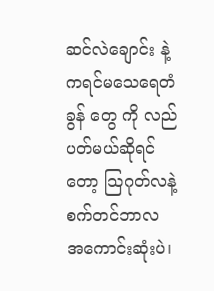ဆင်လဲချောင်း နဲ့ ကရင်မသေရေတံခွန် တွေ ကို လည်ပတ်မယ်ဆိုရင်တော့ သြဂုတ်လနဲ့စက်တင်ဘာလ အကောင်းဆုံးပဲ၊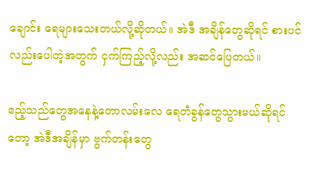ချောင်း ရေများသေးတယ်လို့ဆိုတယ်။ အဲဒီ အချိန်တွေဆိုရင် စားပင်လည်းပေါတဲ့အတွက် ငှက်ကြည့်လို့လည်း အဆင်ပြေတယ်။

ဧည့်သည်တွေအနေနဲ့တောလမ်းလေ ရေတံခွန်တွေသွားမယ်ဆိုရင်တော့ အဲဒီအချိန်မှာ ဗွက်တန်းတွေ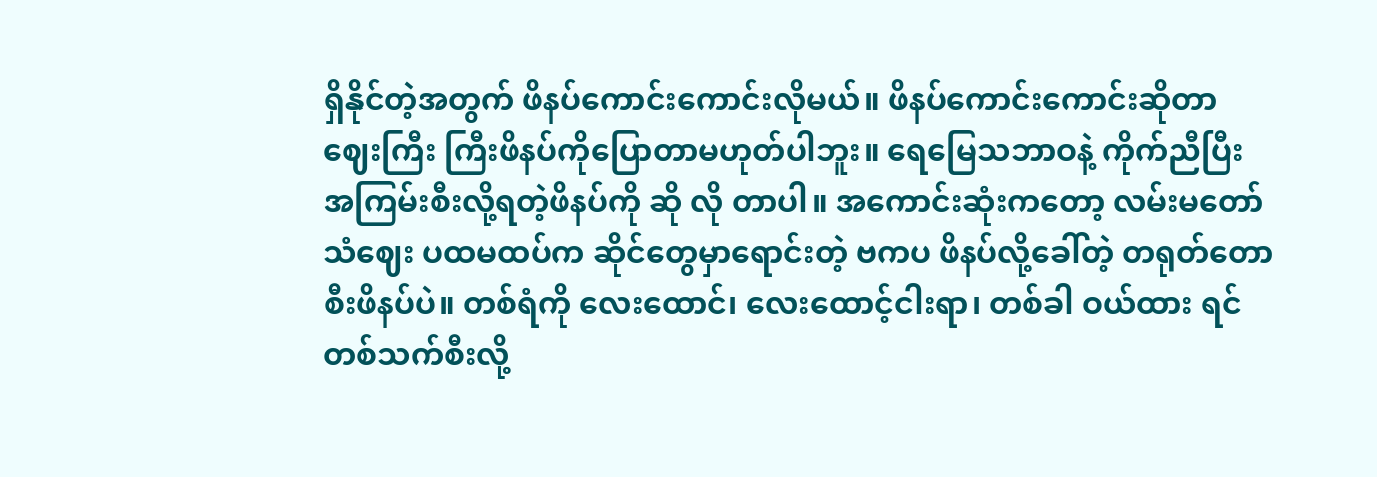ရှိနိုင်တဲ့အတွက် ဖိနပ်ကောင်းကောင်းလိုမယ်။ ဖိနပ်ကောင်းကောင်းဆိုတာ ဈေးကြီး ကြီးဖိနပ်ကိုပြောတာမဟုတ်ပါဘူး။ ရေမြေသဘာဝနဲ့ ကိုက်ညီပြီး အကြမ်းစီးလို့ရတဲ့ဖိနပ်ကို ဆို လို တာပါ။ အကောင်းဆုံးကတော့ လမ်းမတော်သံဈေး ပထမထပ်က ဆိုင်တွေမှာရောင်းတဲ့ ဗကပ ဖိနပ်လို့ခေါ်တဲ့ တရုတ်တောစီးဖိနပ်ပဲ။ တစ်ရံကို လေးထောင်၊ လေးထောင့်ငါးရာ၊ တစ်ခါ ဝယ်ထား ရင်တစ်သက်စီးလို့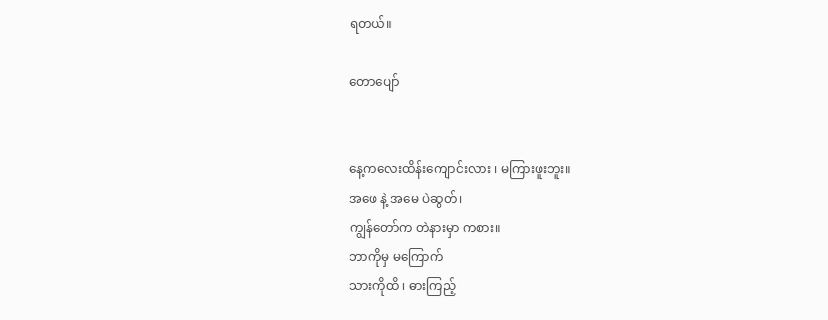ရတယ်။

တောပျော်


နေ့ကလေးထိန်းကျောင်းလား ၊ မကြားဖူးဘူး။
အဖေ နဲ့ အမေ ပဲဆွတ်၊
ကျွန်တော်က တဲနားမှာ ကစား။
ဘာကိုမှ မကြောက်
သားကိုထိ ၊ ဓားကြည့်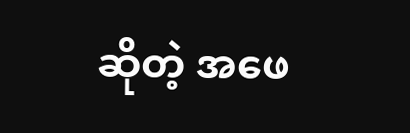ဆိုတဲ့ အဖေ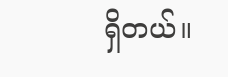ရှိတယ်။